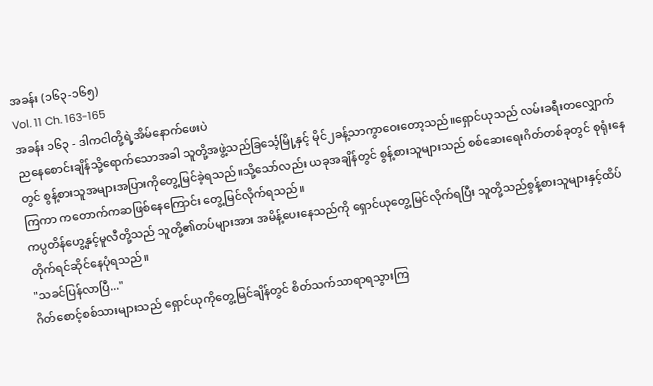အခန်း (၁၆၃-၁၆၅)
Vol. 11 Ch. 163-165
အခန်း ၁၆၃ - ဒါကငါတို့ရဲ့အိမ်နောက်ဖေးပဲ
ညနေစောင်းချိန်သို့ရောက်သောအခါ သူတို့အဖွဲ့သည်ခြင်္သေ့မြို့နှင့် မိုင်၂ခန့်သာကွာဝေးတော့သည်။ရှောင်ယုသည် လမ်းခရီးတလျှောက်တွင် စွန့်စားသူအများအပြားကိုတွေ့မြင်ခဲ့ရသည်။သို့သော်လည်း ယခုအချိန်တွင် စွန့်စားသူများသည် စစ်ဆေးရေးဂိတ်တစ်ခုတွင် စုရုံးနေကြကာ ကတောက်ကဆဖြစ်နေကြောင်း တွေ့မြင်လိုက်ရသည်။
ကပ္ပတိန်ဟွေ့နှင့်မူလီတို့သည် သူတို့၏တပ်များအား အမိန့်ပေးနေသည်ကို ရှောင်ယုတွေ့မြင်လိုက်ရပြီး သူတို့သည်စွန့်စားသူများနှင့်ထိပ်တိုက်ရင်ဆိုင်နေပုံရသည်။
"သခင်ပြန်လာပြီ..."
ဂိတ်စောင့်စစ်သားများသည် ရှောင်ယုကိုတွေ့မြင်ချိန်တွင် စိတ်သက်သာရာရသွားကြ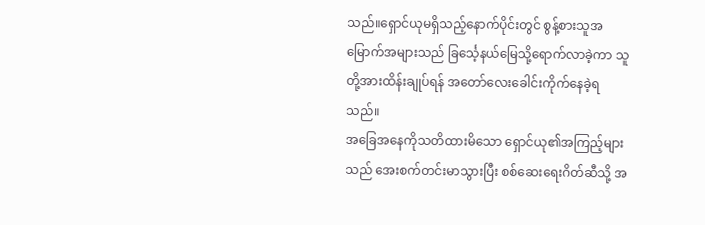သည်။ရှောင်ယုမရှိသည့်နောက်ပိုင်းတွင် စွန့်စားသူအမြောက်အများသည် ခြင်္သေ့နယ်မြေသို့ရောက်လာခဲ့ကာ သူတို့အားထိန်းချုပ်ရန် အတော်လေးခေါင်းကိုက်နေခဲ့ရသည်။
အခြေအနေကိုသတိထားမိသော ရှောင်ယု၏အကြည့်များသည် အေးစက်တင်းမာသွားပြီး စစ်ဆေးရေးဂိတ်ဆီသို့ အ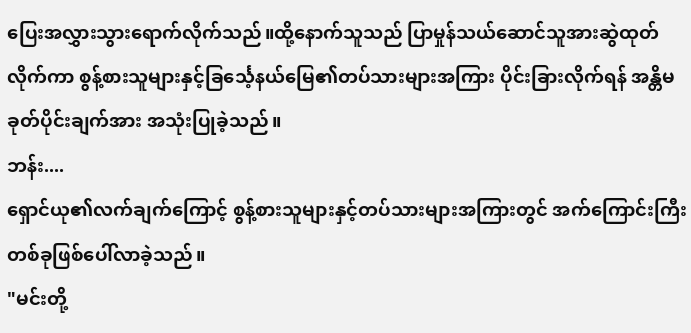ပြေးအလွှားသွားရောက်လိုက်သည်။ထို့နောက်သူသည် ပြာမှုန်သယ်ဆောင်သူအားဆွဲထုတ်လိုက်ကာ စွန့်စားသူများနှင့်ခြင်္သေ့နယ်မြေ၏တပ်သားများအကြား ပိုင်းခြားလိုက်ရန် အန္တိမခုတ်ပိုင်းချက်အား အသုံးပြုခဲ့သည်။
ဘန်း....
ရှောင်ယု၏လက်ချက်ကြောင့် စွန့်စားသူများနှင့်တပ်သားများအကြားတွင် အက်ကြောင်းကြီးတစ်ခုဖြစ်ပေါ်လာခဲ့သည်။
"မင်းတို့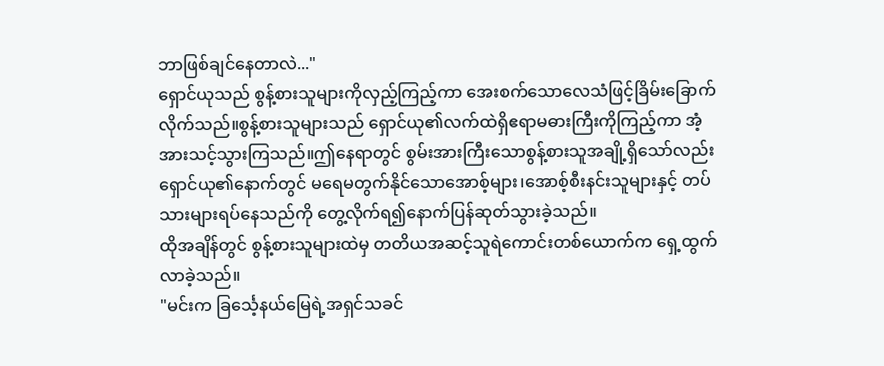ဘာဖြစ်ချင်နေတာလဲ..."
ရှောင်ယုသည် စွန့်စားသူများကိုလှည့်ကြည့်ကာ အေးစက်သောလေသံဖြင့်ခြိမ်းခြောက်လိုက်သည်။စွန့်စားသူများသည် ရှောင်ယု၏လက်ထဲရှိဧရာမဓားကြီးကိုကြည့်ကာ အံ့အားသင့်သွားကြသည်။ဤနေရာတွင် စွမ်းအားကြီးသောစွန့်စားသူအချို့ရှိသော်လည်း ရှောင်ယု၏နောက်တွင် မရေမတွက်နိုင်သောအောစ့်များ၊အောစ့်စီးနင်းသူများနှင့် တပ်သားများရပ်နေသည်ကို တွေ့လိုက်ရ၍နောက်ပြန်ဆုတ်သွားခဲ့သည်။
ထိုအချိန်တွင် စွန့်စားသူများထဲမှ တတိယအဆင့်သူရဲကောင်းတစ်ယောက်က ရှေ့ထွက်လာခဲ့သည်။
"မင်းက ခြင်္သေ့နယ်မြေရဲ့အရှင်သခင်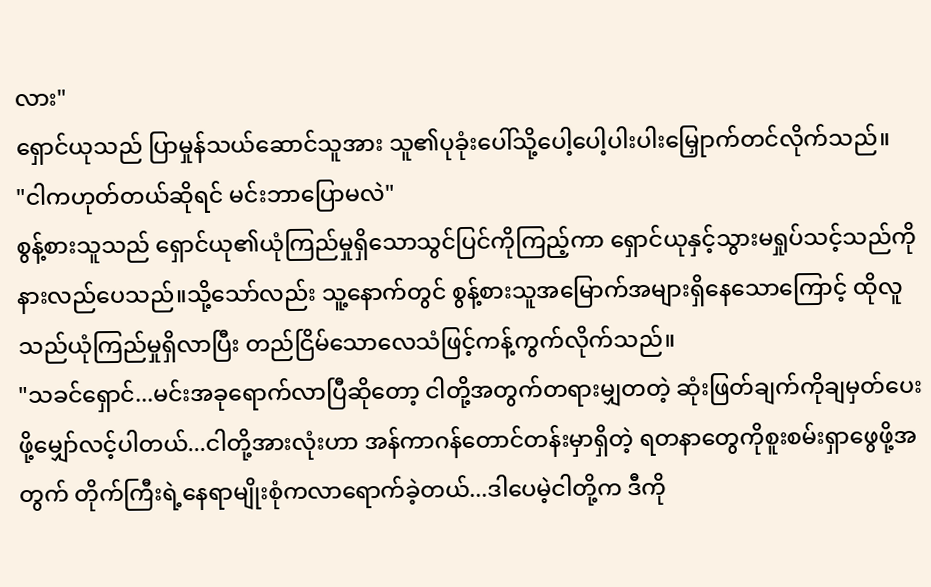လား"
ရှောင်ယုသည် ပြာမှုန်သယ်ဆောင်သူအား သူ၏ပုခုံးပေါ်သို့ပေါ့ပေါ့ပါးပါးမြှေုာက်တင်လိုက်သည်။
"ငါကဟုတ်တယ်ဆိုရင် မင်းဘာပြောမလဲ"
စွန့်စားသူသည် ရှောင်ယု၏ယုံကြည်မှုရှိသောသွင်ပြင်ကိုကြည့်ကာ ရှောင်ယုနှင့်သွားမရှုပ်သင့်သည်ကို နားလည်ပေသည်။သို့သော်လည်း သူ့နောက်တွင် စွန့်စားသူအမြောက်အများရှိနေသောကြောင့် ထိုလူသည်ယုံကြည်မှုရှိလာပြီး တည်ငြိမ်သောလေသံဖြင့်ကန့်ကွက်လိုက်သည်။
"သခင်ရှောင်...မင်းအခုရောက်လာပြီဆိုတော့ ငါတို့အတွက်တရားမျှတတဲ့ ဆုံးဖြတ်ချက်ကိုချမှတ်ပေးဖို့မျှော်လင့်ပါတယ်...ငါတို့အားလုံးဟာ အန်ကာဂန်တောင်တန်းမှာရှိတဲ့ ရတနာတွေကိုစူးစမ်းရှာဖွေဖို့အတွက် တိုက်ကြီးရဲ့နေရာမျိုးစုံကလာရောက်ခဲ့တယ်...ဒါပေမဲ့ငါတို့က ဒီကို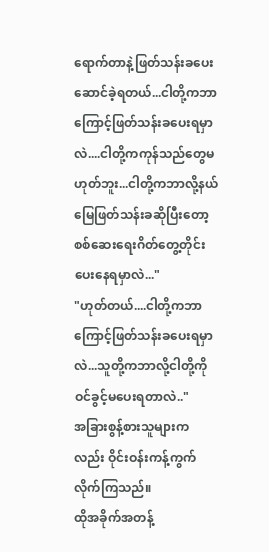ရောက်တာနဲ့ဖြတ်သန်းခပေးဆောင်ခဲ့ရတယ်...ငါတို့ကဘာကြောင့်ဖြတ်သန်းခပေးရမှာလဲ....ငါတို့ကကုန်သည်တွေမဟုတ်ဘူး...ငါတို့ကဘာလို့နယ်မြေဖြတ်သန်းခဆိုပြီးတော့ စစ်ဆေးရေးဂိတ်တွေ့တိုင်းပေးနေရမှာလဲ..."
"ဟုတ်တယ်....ငါတို့ကဘာကြောင့်ဖြတ်သန်းခပေးရမှာလဲ...သူတို့ကဘာလို့ငါတို့ကိုဝင်ခွင့်မပေးရတာလဲ.."
အခြားစွန့်စားသူများကလည်း ဝိုင်းဝန်းကန့်ကွက်လိုက်ကြသည်။
ထိုအခိုက်အတန့်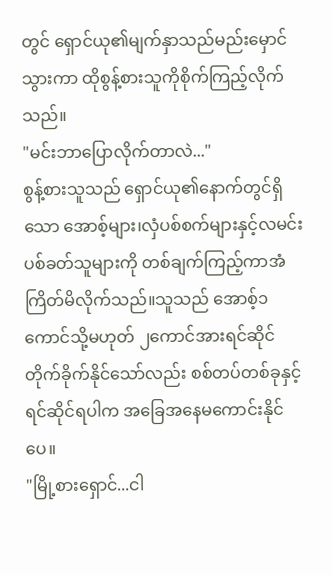တွင် ရှောင်ယု၏မျက်နှာသည်မည်းမှောင်သွားကာ ထိုစွန့်စားသူကိုစိုက်ကြည့်လိုက်သည်။
"မင်းဘာပြောလိုက်တာလဲ..."
စွန့်စားသူသည် ရှောင်ယု၏နောက်တွင်ရှိသော အောစ့်များ၊လှံပစ်စက်များနှင့်လမင်းပစ်ခတ်သူများကို တစ်ချက်ကြည့်ကာအံကြိတ်မိလိုက်သည်။သူသည် အောစ့်၁ကောင်သို့မဟုတ် ၂ကောင်အားရင်ဆိုင်တိုက်ခိုက်နိုင်သော်လည်း စစ်တပ်တစ်ခုနှင့်ရင်ဆိုင်ရပါက အခြေအနေမကောင်းနိုင်ပေ။
"မြို့စားရှောင်...ငါ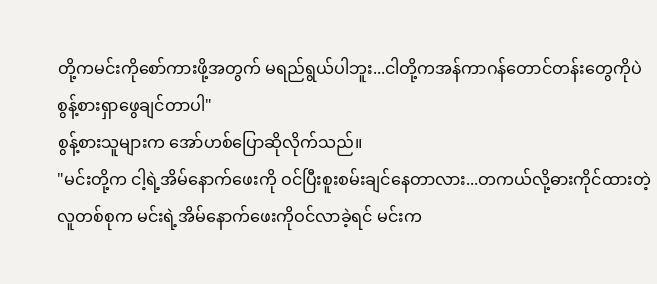တို့ကမင်းကိုစော်ကားဖို့အတွက် မရည်ရွယ်ပါဘူး...ငါတို့ကအန်ကာဂန်တောင်တန်းတွေကိုပဲ စွန့်စားရှာဖွေချင်တာပါ"
စွန့်စားသူများက အော်ဟစ်ပြောဆိုလိုက်သည်။
"မင်းတို့က ငါ့ရဲ့အိမ်နောက်ဖေးကို ဝင်ပြီးစူးစမ်းချင်နေတာလား...တကယ်လို့ဓားကိုင်ထားတဲ့လူတစ်စုက မင်းရဲ့အိမ်နောက်ဖေးကိုဝင်လာခဲ့ရင် မင်းက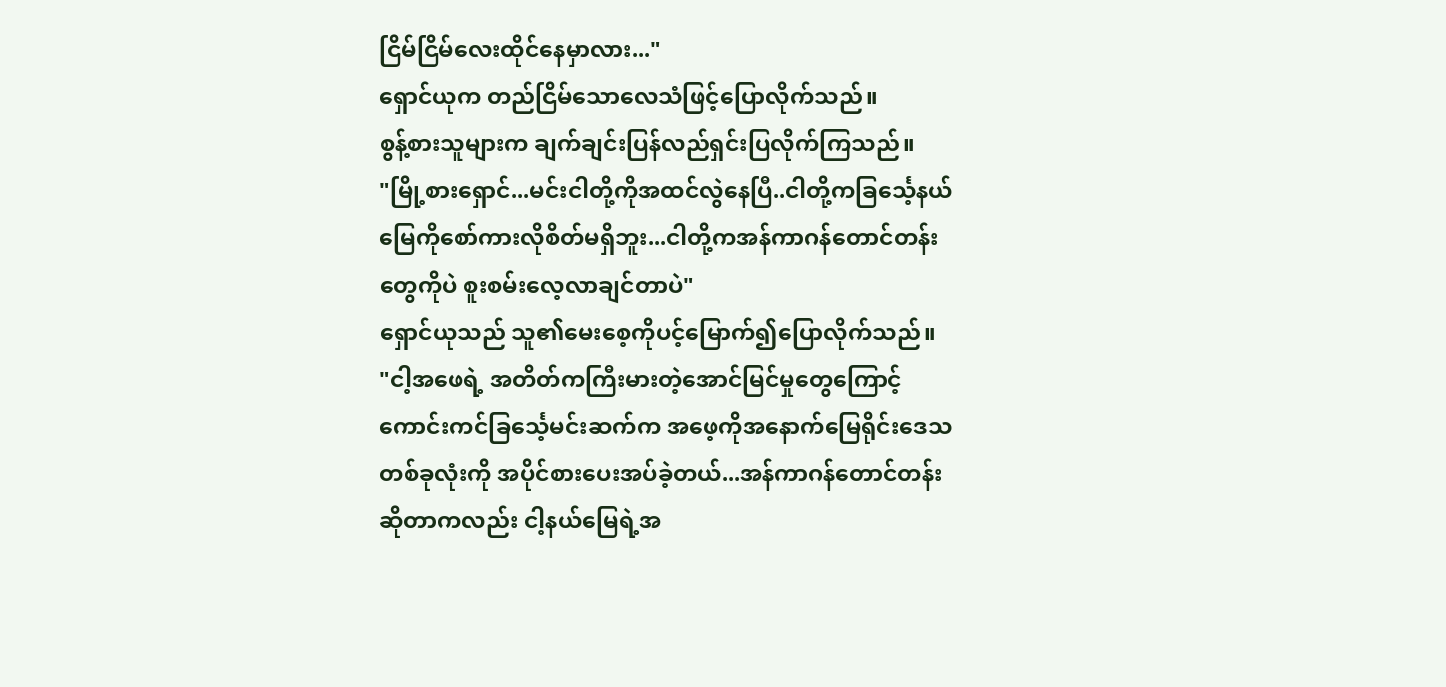ငြိမ်ငြိမ်လေးထိုင်နေမှာလား..."
ရှောင်ယုက တည်ငြိမ်သောလေသံဖြင့်ပြောလိုက်သည်။
စွန့်စားသူများက ချက်ချင်းပြန်လည်ရှင်းပြလိုက်ကြသည်။
"မြို့စားရှောင်...မင်းငါတို့ကိုအထင်လွဲနေပြီ..ငါတို့ကခြင်္သေ့နယ်မြေကိုစော်ကားလိုစိတ်မရှိဘူး...ငါတို့ကအန်ကာဂန်တောင်တန်းတွေကိုပဲ စူးစမ်းလေ့လာချင်တာပဲ"
ရှောင်ယုသည် သူ၏မေးစေ့ကိုပင့်မြောက်၍ပြောလိုက်သည်။
"ငါ့အဖေရဲ့ အတိတ်ကကြီးမားတဲ့အောင်မြင်မှုတွေကြောင့် ကောင်းကင်ခြင်္သေ့မင်းဆက်က အဖေ့ကိုအနောက်မြေရိုင်းဒေသတစ်ခုလုံးကို အပိုင်စားပေးအပ်ခဲ့တယ်...အန်ကာဂန်တောင်တန်းဆိုတာကလည်း ငါ့နယ်မြေရဲ့အ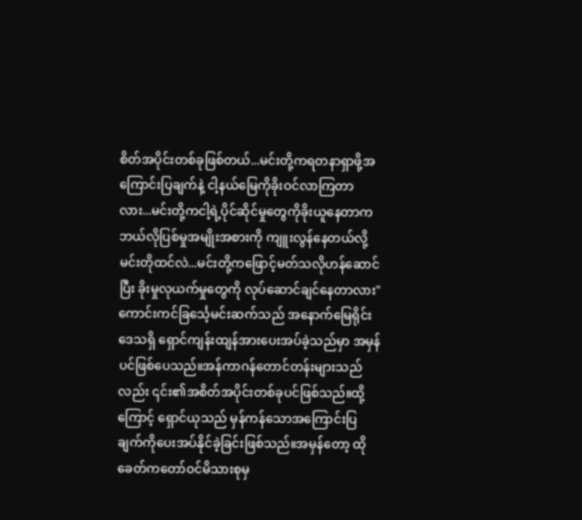စိတ်အပိုင်းတစ်ခုဖြစ်တယ်...မင်းတို့ကရတနာရှာဖို့အကြောင်းပြချက်နဲ့ ငါ့နယ်မြေကိုခိုးဝင်လာကြတာလား...မင်းတို့ကငါ့ရဲ့ပိုင်ဆိုင်မှုတွေကိုခိုးယူနေတာက ဘယ်လိုပြစ်မှုအမျိုးအစားကို ကျူးလွန်နေတယ်လို့ မင်းတိုထင်လဲ...မင်းတို့ကဖြောင့်မတ်သလိုဟန်ဆောင်ပြီး ခိုးမှုလုယက်မှုတွေကို လုပ်ဆောင်ချင်နေတာလား"
ကောင်းကင်ခြင်္သေ့မင်းဆက်သည် အနောက်မြေရိုင်းဒေသရှိ ရှောင်ကျန်းထျန်အားပေးအပ်ခဲ့သည်မှာ အမှန်ပင်ဖြစ်ပေသည်။အန်ကာဂန်တောင်တန်းများသည်လည်း ၎င်း၏အစိတ်အပိုင်းတစ်ခုပင်ဖြစ်သည်။ထို့ကြောင့် ရှောင်ယုသည် မှန်ကန်သောအကြောင်းပြချက်ကိုပေးအပ်နိုင်ခဲ့ခြင်းဖြစ်သည်။အမှန်တော့ ထိုခေတ်ကတော်ဝင်မိသားစုမှ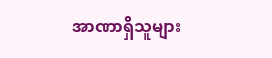အာဏာရှိသူများ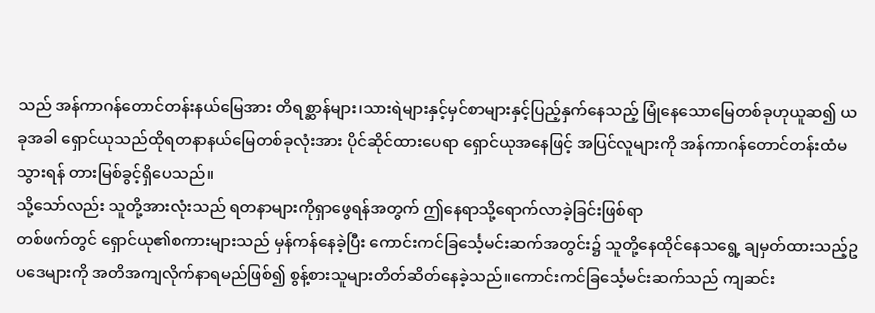သည် အန်ကာဂန်တောင်တန်းနယ်မြေအား တိရစ္ဆာန်များ၊သားရဲများနှင့်မှင်စာများနှင့်ပြည့်နှက်နေသည့် မြုံနေသောမြေတစ်ခုဟုယူဆ၍ ယခုအခါ ရှောင်ယုသည်ထိုရတနာနယ်မြေတစ်ခုလုံးအား ပိုင်ဆိုင်ထားပေရာ ရှောင်ယုအနေဖြင့် အပြင်လူများကို အန်ကာဂန်တောင်တန်းထံမသွားရန် တားမြစ်ခွင့်ရှိပေသည်။
သို့သော်လည်း သူတို့အားလုံးသည် ရတနာများကိုရှာဖွေရန်အတွက် ဤနေရာသို့ရောက်လာခဲ့ခြင်းဖြစ်ရာ
တစ်ဖက်တွင် ရှောင်ယု၏စကားများသည် မှန်ကန်နေခဲ့ပြီး ကောင်းကင်ခြင်္သေ့မင်းဆက်အတွင်း၌ သူတို့နေထိုင်နေသရွေ့ ချမှတ်ထားသည့်ဥပဒေများကို အတိအကျလိုက်နာရမည်ဖြစ်၍ စွန့်စားသူများတိတ်ဆိတ်နေခဲ့သည်။ကောင်းကင်ခြင်္သေ့မင်းဆက်သည် ကျဆင်း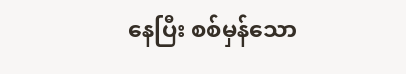နေပြီး စစ်မှန်သော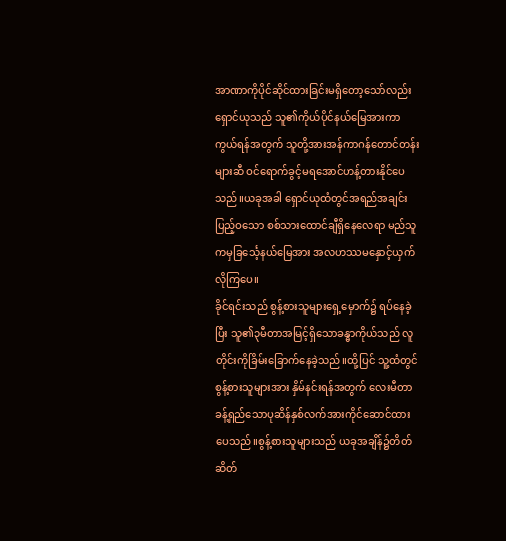အာဏာကိုပိုင်ဆိုင်ထားခြင်းမရှိတော့သော်လည်း ရှောင်ယုသည် သူ၏ကိုယ်ပိုင်နယ်မြေအားကာကွယ်ရန်အတွက် သူတို့အားအန်ကာဂန်တောင်တန်းများဆီ ဝင်ရောက်ခွင့်မရအောင်ဟန့်တားနိုင်ပေသည်။ယခုအခါ ရှောင်ယုထံတွင်အရည်အချင်းပြည့်ဝသော စစ်သားထောင်ချီရှိနေလေရာ မည်သူကမှခြင်္သေ့နယ်မြေအား အလဟဿမနှောင့်ယှက်လိုကြပေ။
ခိုင်ရင်းသည် စွန့်စားသူများရှေ့မှောက်၌ ရပ်နေခဲ့ပြီး သူ၏၃မီတာအမြင့်ရှိသောခန္ဓာကိုယ်သည် လူတိုင်းကိုခြိမ်းခြောက်နေခဲ့သည်။ထို့ပြင် သူ့ထံတွင်စွန့်စားသူများအား နှိမ်နင်းရန်အတွက် လေးမီတာခန့်ရှည်သောပုဆိန်နှစ်လက်အားကိုင်ဆောင်ထားပေသည်။စွန့်စားသူများသည် ယခုအချိန်၌တိတ်ဆိတ်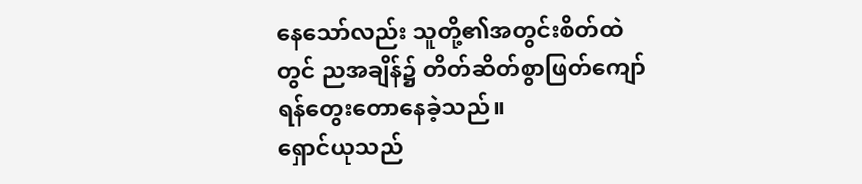နေသော်လည်း သူတို့၏အတွင်းစိတ်ထဲတွင် ညအချိန်၌ တိတ်ဆိတ်စွာဖြတ်ကျော်ရန်တွေးတောနေခဲ့သည်။
ရှောင်ယုသည်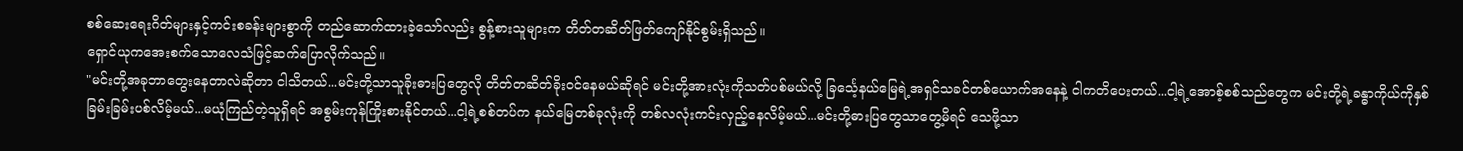စစ်ဆေးရေးဂိတ်များနှင့်ကင်းစခန်းများစွာကို တည်ဆောက်ထားခဲ့သော်လည်း စွန့်စားသူများက တိတ်တဆိတ်ဖြတ်ကျော်နိုင်စွမ်းရှိသည်။
ရှောင်ယုကအေးစက်သောလေသံဖြင့်ဆက်ပြောလိုက်သည်။
"မင်းတို့အခုဘာတွေးနေတာလဲဆိုတာ ငါသိတယ်...မင်းတို့သာသူခိုးဓားပြတွေလို တိတ်တဆိတ်ခိုးဝင်နေမယ်ဆိုရင် မင်းတို့အားလုံးကိုသတ်ပစ်မယ်လို့ ခြင်္သေ့နယ်မြေရဲ့အရှင်သခင်တစ်ယောက်အနေနဲ့ ငါကတိပေးတယ်...ငါ့ရဲ့အောစ့်စစ်သည်တွေက မင်းတို့ရဲ့ခန္ဓာကိုယ်ကိုနှစ်ခြမ်းခြမ်းပစ်လိမ့်မယ်...မယုံကြည်တဲ့သူရှိရင် အစွမ်းကုန်ကြိုးစားနိုင်တယ်...ငါ့ရဲ့စစ်တပ်က နယ်မြေတစ်ခုလုံးကို တစ်လလုံးကင်းလှည့်နေလိမ့်မယ်...မင်းတို့ဓားပြတွေသာတွေ့မိရင် သေဖို့သာ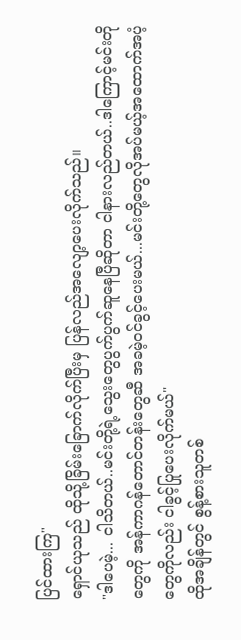ပြင်ထားကြ"
ရှောင်ယုသည် ထိုသို့ခြိမ်းခြောက်လိုက်ပြီးမှ ပြန်လည်အလျော့ပေးလိုက်သည်။
"ဒါပေမဲ့... ငါသိတယ်..မင်းတို့ရဲ့သွေးတွေပွက်ပွက်ဆူနေပြီဆိုတာ ငါနားလည်တယ်..ဒါကြောင့်မင်းတိုတွေကို အန်ကာဂန်တောင်တန်းတွေဆီ အခမဲ့ဝင်ခွင့်ပေးမယ်...မင်းတို့တွေလိုအပ်မယ့်အထောက်အပံ့တွေကိုလည်း ငါခွင့်ပြုပေးလိုက်မယ်"
ထိုအချိန်တွင် စွန့်စားသူတစ်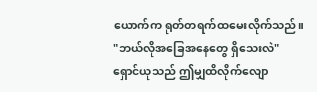ယောက်က ရုတ်တရက်ထမေးလိုက်သည်။
"ဘယ်လိုအခြေအနေတွေ ရှိသေးလဲ"
ရှောင်ယုသည် ဤမျှထိလိုက်လျော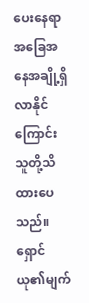ပေးနေရာ အခြေအနေအချို့ရှိလာနိုင်ကြောင်း သူတို့သိထားပေသည်။
ရှောင်ယု၏မျက်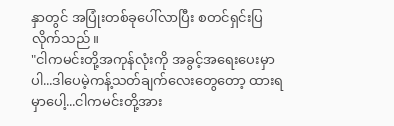နှာတွင် အပြုံးတစ်ခုပေါ်လာပြီး စတင်ရှင်းပြလိုက်သည်။
"ငါကမင်းတို့အကုန်လုံးကို အခွင့်အရေးပေးမှာပါ...ဒါပေမဲ့ကန့်သတ်ချက်လေးတွေတော့ ထားရမှာပေါ့...ငါကမင်းတို့အား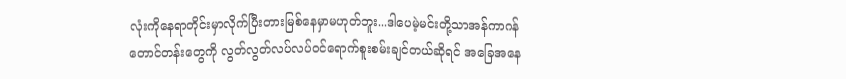လုံးကိုနေရာတိုင်းမှာလိုက်ပြီးတားမြစ်နေမှာမဟုတ်ဘူး...ဒါပေမဲ့မင်းတို့သာအန်ကာဂန်တောင်တန်းတွေကို လွတ်လွတ်လပ်လပ်ဝင်ရောက်စူးစမ်းချင်တယ်ဆိုရင် အခြေအနေ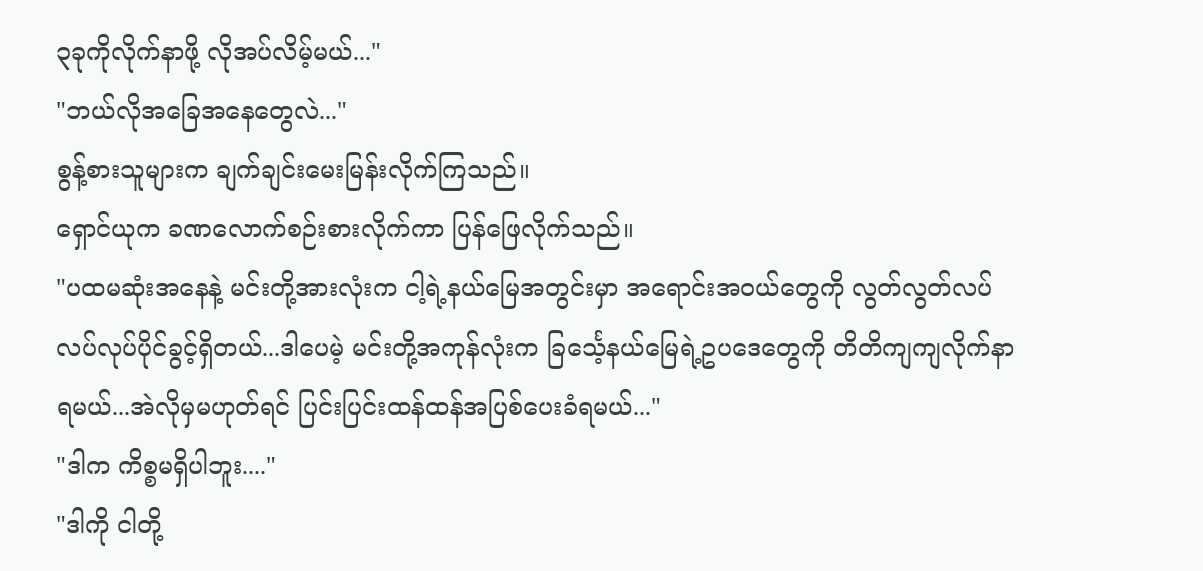၃ခုကိုလိုက်နာဖို့ လိုအပ်လိမ့်မယ်..."
"ဘယ်လိုအခြေအနေတွေလဲ..."
စွန့်စားသူများက ချက်ချင်းမေးမြန်းလိုက်ကြသည်။
ရှောင်ယုက ခဏလောက်စဉ်းစားလိုက်ကာ ပြန်ဖြေလိုက်သည်။
"ပထမဆုံးအနေနဲ့ မင်းတို့အားလုံးက ငါ့ရဲ့နယ်မြေအတွင်းမှာ အရောင်းအဝယ်တွေကို လွတ်လွတ်လပ်လပ်လုပ်ပိုင်ခွင့်ရှိတယ်...ဒါပေမဲ့ မင်းတို့အကုန်လုံးက ခြင်္သေ့နယ်မြေရဲ့ဥပဒေတွေကို တိတိကျကျလိုက်နာရမယ်...အဲလိုမှမဟုတ်ရင် ပြင်းပြင်းထန်ထန်အပြစ်ပေးခံရမယ်..."
"ဒါက ကိစ္စမရှိပါဘူး...."
"ဒါကို ငါတို့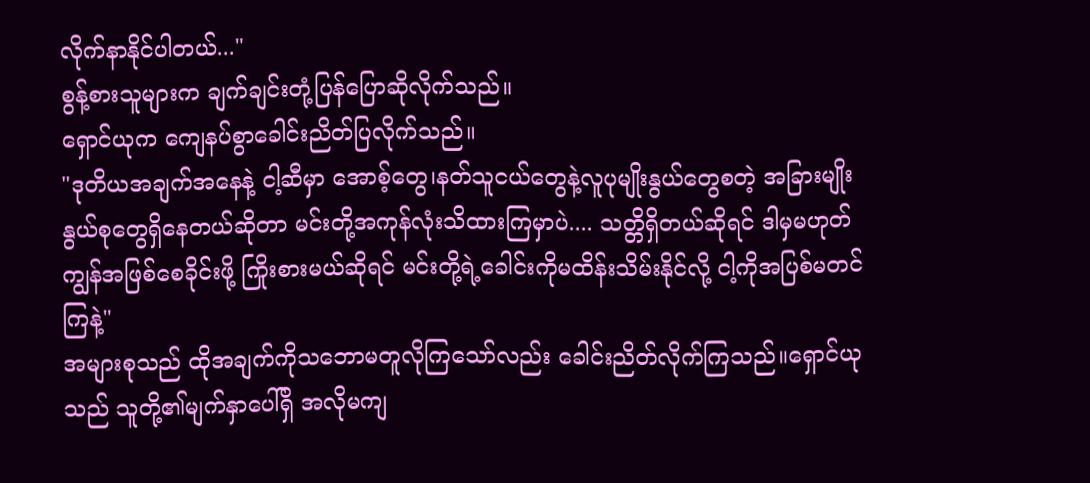လိုက်နာနိုင်ပါတယ်..."
စွန့်စားသူများက ချက်ချင်းတုံ့ပြန်ပြောဆိုလိုက်သည်။
ရှောင်ယုက ကျေနပ်စွာခေါင်းညိတ်ပြလိုက်သည်။
"ဒုတိယအချက်အနေနဲ့ ငါ့ဆီမှာ အောစ့်တွေ၊နတ်သူငယ်တွေနဲ့လူပုမျိုးနွယ်တွေစတဲ့ အခြားမျိုးနွယ်စုတွေရှိနေတယ်ဆိုတာ မင်းတို့အကုန်လုံးသိထားကြမှာပဲ.... သတ္တိရှိတယ်ဆိုရင် ဒါမှမဟုတ် ကျွန်အဖြစ်စေခိုင်းဖို့ ကြိုးစားမယ်ဆိုရင် မင်းတို့ရဲ့ခေါင်းကိုမထိန်းသိမ်းနိုင်လို့ ငါ့ကိုအပြစ်မတင်ကြနဲ့"
အများစုသည် ထိုအချက်ကိုသဘောမတူလိုကြသော်လည်း ခေါင်းညိတ်လိုက်ကြသည်။ရှောင်ယုသည် သူတို့၏မျက်နှာပေါ်ရှိ အလိုမကျ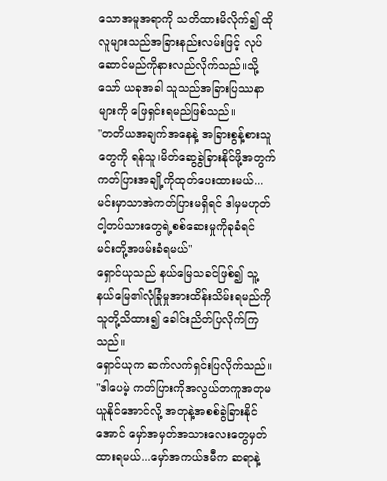သောအမူအရာကို သတိထားမိလိုက်၍ ထိုလူများသည်အခြားနည်းလမ်းဖြင့် လုပ်ဆောင်မည်ကိုနားလည်လိုက်သည်။သို့သော် ယခုအခါ သူသည်အခြားပြဿနာများကို ဖြေရှင်းရမည်ဖြစ်သည်။
"တတိယအချက်အနေနဲ့ အခြားစွန့်စားသူတွေကို ရန်သူ၊မိတ်ဆွေခွဲခြားနိုင်ဖို့အတွက် ကတ်ပြားအချို့ကိုထုတ်ပေးထားမယ်...မင်းမှာသာအဲကတ်ပြားမရှိရင် ဒါမှမဟုတ်ငါ့တပ်သားတွေရဲ့စစ်ဆေးမှုကိုခုခံရင် မင်းတို့အဖမ်းခံရမယ်"
ရှောင်ယုသည် နယ်မြေသခင်ဖြစ်၍ သူ့နယ်မြေ၏လုံခြုံမှုအားထိန်းသိမ်းရမည်ကို သူတို့သိထား၍ ခေါင်းညိတ်ပြလိုက်ကြသည်။
ရှောင်ယုက ဆက်လက်ရှင်းပြလိုက်သည်။
"ဒါပေမဲ့ ကတ်ပြားကိုအလွယ်တကူအတုမယူနိုင်အောင်လို့ အတုနဲ့အစစ်ခွဲခြားနိုင်အောင် မှော်အမှတ်အသားလေးတွေမှတ်ထားရမယ်...မှော်အကယ်ဒမီက ဆရာနဲ့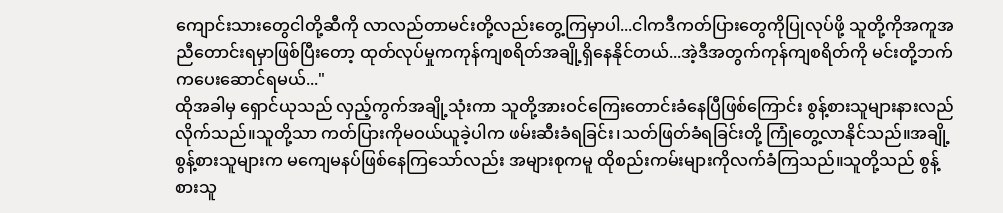ကျောင်းသားတွေငါတို့ဆီကို လာလည်တာမင်းတို့လည်းတွေ့ကြမှာပါ...ငါကဒီကတ်ပြားတွေကိုပြုလုပ်ဖို့ သူတို့ကိုအကူအညီတောင်းရမှာဖြစ်ပြီးတော့ ထုတ်လုပ်မှုကကုန်ကျစရိတ်အချို့ရှိနေနိုင်တယ်...အဲ့ဒီအတွက်ကုန်ကျစရိတ်ကို မင်းတို့ဘက်ကပေးဆောင်ရမယ်..."
ထိုအခါမှ ရှောင်ယုသည် လှည့်ကွက်အချို့သုံးကာ သူတို့အားဝင်ကြေးတောင်းခံနေပြီဖြစ်ကြောင်း စွန့်စားသူများနားလည်လိုက်သည်။သူတို့သာ ကတ်ပြားကိုမဝယ်ယူခဲ့ပါက ဖမ်းဆီးခံရခြင်း၊သတ်ဖြတ်ခံရခြင်းတို့ ကြုံတွေ့လာနိုင်သည်။အချို့စွန့်စားသူများက မကျေမနပ်ဖြစ်နေကြသော်လည်း အများစုကမူ ထိုစည်းကမ်းများကိုလက်ခံကြသည်။သူတို့သည် စွန့်စားသူ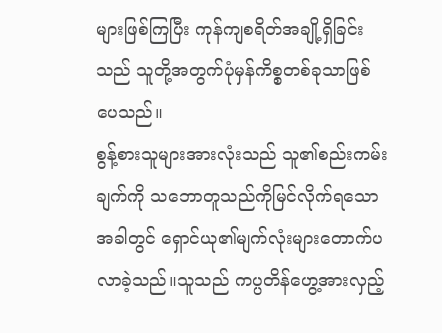များဖြစ်ကြပြီး ကုန်ကျစရိတ်အချို့ရှိခြင်းသည် သူတို့အတွက်ပုံမှန်ကိစ္စတစ်ခုသာဖြစ်ပေသည်။
စွန့်စားသူများအားလုံးသည် သူ၏စည်းကမ်းချက်ကို သဘောတူသည်ကိုမြင်လိုက်ရသောအခါတွင် ရှောင်ယု၏မျက်လုံးများတောက်ပလာခဲ့သည်။သူသည် ကပ္ပတိန်ဟွေ့အားလှည့်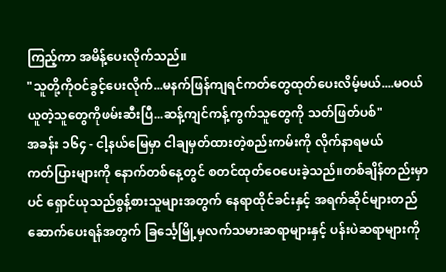ကြည့်ကာ အမိန့်ပေးလိုက်သည်။
"သူတို့ကိုဝင်ခွင့်ပေးလိုက်...မနက်ဖြန်ကျရင်ကတ်တွေထုတ်ပေးလိမ့်မယ်....မဝယ်ယူတဲ့သူတွေကိုဖမ်းဆီးပြီ...ဆန့်ကျင်ကန့်ကွက်သူတွေကို သတ်ဖြတ်ပစ်"
အခန်း ၁၆၄ - ငါ့နယ်မြေမှာ ငါချမှတ်ထားတဲ့စည်းကမ်းကို လိုက်နာရမယ်
ကတ်ပြားများကို နောက်တစ်နေ့တွင် စတင်ထုတ်ဝေပေးခဲ့သည်။တစ်ချိန်တည်းမှာပင် ရှောင်ယုသည်စွန့်စားသူများအတွက် နေရာထိုင်ခင်းနှင့် အရက်ဆိုင်များတည်ဆောက်ပေးရန်အတွက် ခြင်္သေ့မြို့မှလက်သမားဆရာများနှင့် ပန်းပဲဆရာများကို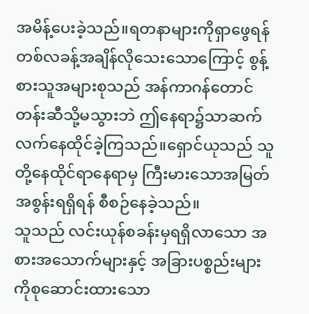အမိန့်ပေးခဲ့သည်။ရတနာများကိုရှာဖွေရန် တစ်လခန့်အချိန်လိုသေးသောကြောင့် စွန့်စားသူအများစုသည် အန်ကာဂန်တောင်တန်းဆီသို့မသွားဘဲ ဤနေရာ၌သာဆက်လက်နေထိုင်ခဲ့ကြသည်။ရှောင်ယုသည် သူတို့နေထိုင်ရာနေရာမှ ကြီးမားသောအမြတ်အစွန်းရရှိရန် စီစဉ်နေခဲ့သည်။
သူသည် လင်းယုန်စခန်းမှရရှိလာသော အစားအသောက်များနှင့် အခြားပစ္စည်းများကိုစုဆောင်းထားသော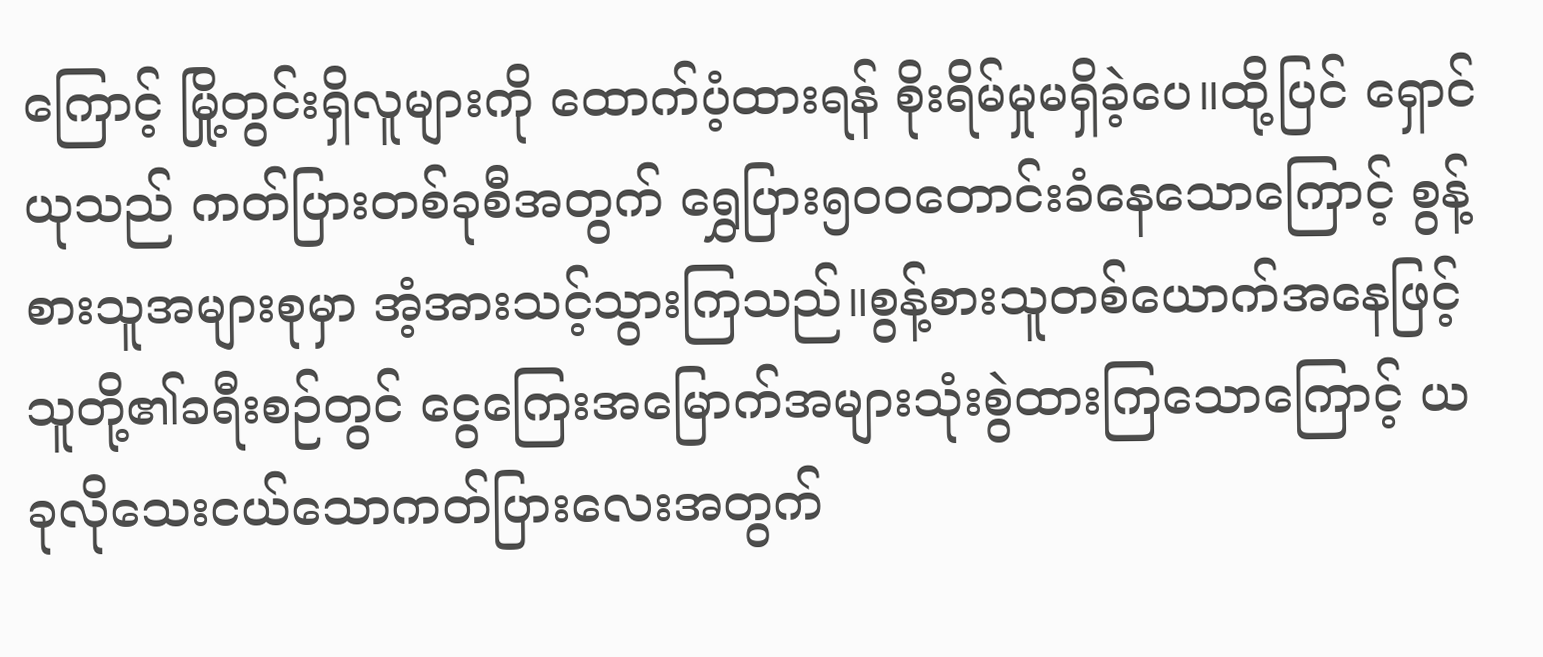ကြောင့် မြို့တွင်းရှိလူများကို ထောက်ပံ့ထားရန် စိုးရိမ်မှုမရှိခဲ့ပေ။ထို့ပြင် ရှောင်ယုသည် ကတ်ပြားတစ်ခုစီအတွက် ရွှေပြား၅၀၀တောင်းခံနေသောကြောင့် စွန့်စားသူအများစုမှာ အံ့အားသင့်သွားကြသည်။စွန့်စားသူတစ်ယောက်အနေဖြင့် သူတို့၏ခရီးစဉ်တွင် ငွေကြေးအမြောက်အများသုံးစွဲထားကြသောကြောင့် ယခုလိုသေးငယ်သောကတ်ပြားလေးအတွက်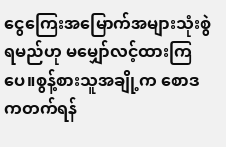ငွေကြေးအမြောက်အများသုံးစွဲရမည်ဟု မမျှော်လင့်ထားကြပေ။စွန့်စားသူအချို့က စောဒကတက်ရန်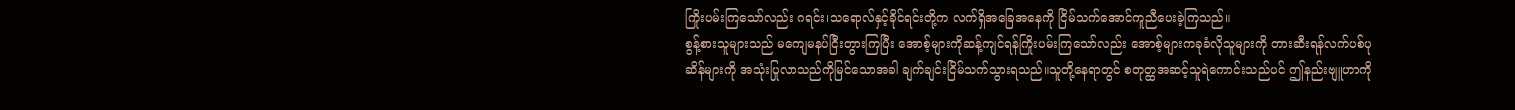ကြိုးပမ်းကြသော်လည်း ဂရင်း၊သရောလ်နှင့်ခိုင်ရင်းတို့က လက်ရှိအခြေအနေကို ငြိမ်သက်အောင်ကူညီပေးခဲ့ကြသည်။
စွန့်စားသူများသည် မကျေမနပ်ငြီးတွားကြပြီး အောစ့်များကိုဆန့်ကျင်ရန်ကြိုးပမ်းကြသော်လည်း အောစ့်များကခုခံလိုသူများကို တားဆီးရန်လက်ပစ်ပုဆိန်များကို အသုံးပြုလာသည်ကိုမြင်သောအခါ ချက်ချင်းငြိမ်သက်သွားရသည်။သူတို့နေရာတွင် စတုတ္ထအဆင့်သူရဲကောင်းသည်ပင် ဤနည်းဗျူဟာကို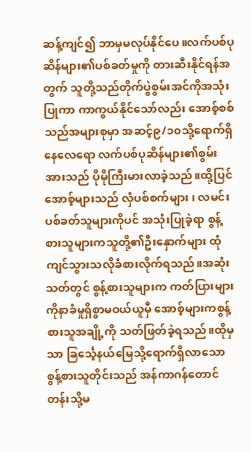ဆန့်ကျင်၍ ဘာမှမလုပ်နိုင်ပေ။လက်ပစ်ပုဆိန်များ၏ပစ်ခတ်မှုကို တားဆီးနိုင်ရန်အတွက် သူတို့သည်တိုက်ပွဲစွမ်းအင်ကိုအသုံးပြုကာ ကာကွယ်နိုင်သော်လည်း အောစ့်စစ်သည်အများစုမှာ အဆင့်၉/၁၀သို့ရောက်ရှိနေလေရော လက်ပစ်ပုဆိန်များ၏စွမ်းအားသည် ပိုမိုကြီးမားလာခဲ့သည်။ထို့ပြင် အောစ့်များသည် လှံပစ်စက်များ ၊ လမင်းပစ်ခတ်သူများကိုပင် အသုံးပြုခဲ့ရာ စွန့်စားသူများကသူတို့၏ဦးနှောက်များ ထုံကျင်သွားသလိုခံစားလိုက်ရသည်။အဆုံးသတ်တွင် စွန့်စားသူများက ကတ်ပြားများကိုနာခံမှုရှိစွာမဝယ်ယူမှီ အောစ့်များကစွန့်စားသူအချို့ကို သတ်ဖြတ်ခဲ့ရသည်။ထိုမှသာ ခြင်္သေ့နယ်မြေသို့ရောက်ရှိလာသော စွန့်စားသူတိုင်းသည် အန်ကာဂန်တောင်တန်းသို့မ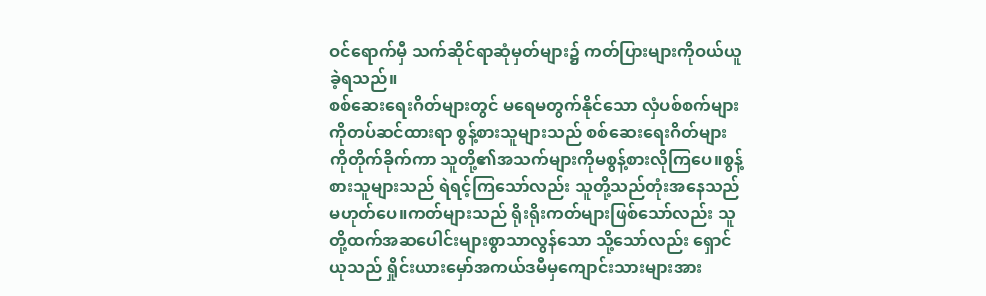ဝင်ရောက်မှီ သက်ဆိုင်ရာဆုံမှတ်များ၌ ကတ်ပြားများကိုဝယ်ယူခဲ့ရသည်။
စစ်ဆေးရေးဂိတ်များတွင် မရေမတွက်နိုင်သော လှံပစ်စက်များကိုတပ်ဆင်ထားရာ စွန့်စားသူများသည် စစ်ဆေးရေးဂိတ်များကိုတိုက်ခိုက်ကာ သူတို့၏အသက်များကိုမစွန့်စားလိုကြပေ။စွန့်စားသူများသည် ရဲရင့်ကြသော်လည်း သူတို့သည်တုံးအနေသည်မဟုတ်ပေ။ကတ်များသည် ရိုးရိုးကတ်များဖြစ်သော်လည်း သူတို့ထက်အဆပေါင်းများစွာသာလွန်သော သို့သော်လည်း ရှောင်ယုသည် ရှိုင်းယားမှော်အကယ်ဒမီမှကျောင်းသားများအား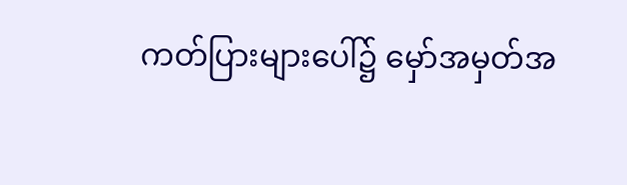ကတ်ပြားများပေါ်၌ မှော်အမှတ်အ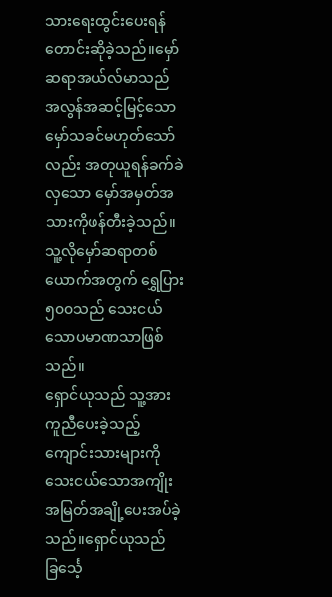သားရေးထွင်းပေးရန် တောင်းဆိုခဲ့သည်။မှော်ဆရာအယ်လ်မာသည် အလွန်အဆင့်မြင့်သောမှော်သခင်မဟုတ်သော်လည်း အတုယူရန်ခက်ခဲလှသော မှော်အမှတ်အသားကိုဖန်တီးခဲ့သည်။သူ့လိုမှော်ဆရာတစ်ယောက်အတွက် ရွှေပြား၅၀၀သည် သေးငယ်သောပမာဏသာဖြစ်သည်။
ရှောင်ယုသည် သူ့အားကူညီပေးခဲ့သည့် ကျောင်းသားများကို သေးငယ်သောအကျိုးအမြတ်အချို့ပေးအပ်ခဲ့သည်။ရှောင်ယုသည် ခြင်္သေ့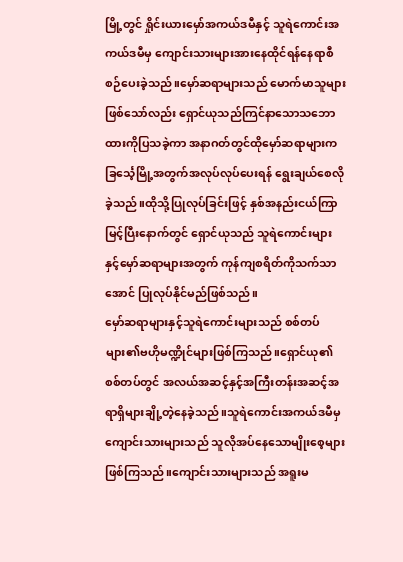မြို့တွင် ရှိုင်းယားမှော်အကယ်ဒမီနှင့် သူရဲကောင်းအကယ်ဒမီမှ ကျောင်းသားများအားနေထိုင်ရန်နေရာစီစဉ်ပေးခဲ့သည်။မှော်ဆရာများသည် မောက်မာသူများဖြစ်သော်လည်း ရှောင်ယုသည်ကြင်နာသောသဘောထားကိုပြသခဲ့ကာ အနာဂတ်တွင်ထိုမှော်ဆရာများက ခြင်္သေ့မြို့အတွက်အလုပ်လုပ်ပေးရန် ရွေးချယ်စေလိုခဲ့သည်။ထိုသို့ပြုလုပ်ခြင်းဖြင့် နှစ်အနည်းငယ်ကြာမြင့်ပြီးနောက်တွင် ရှောင်ယုသည် သူရဲကောင်းများနှင့်မှော်ဆရာများအတွက် ကုန်ကျစရိတ်ကိုသက်သာအောင် ပြုလုပ်နိုင်မည်ဖြစ်သည်။
မှော်ဆရာများနှင့်သူရဲကောင်းများသည် စစ်တပ်များ၏ဗဟိုမဏ္ဍိုင်များဖြစ်ကြသည်။ရှောင်ယု၏စစ်တပ်တွင် အလယ်အဆင့်နှင့်အကြီးတန်းအဆင့်အရာရှိများချို့တဲ့နေခဲ့သည်။သူရဲကောင်းအကယ်ဒမီမှ ကျောင်းသားများသည် သူလိုအပ်နေသောမျိုးစေ့များဖြစ်ကြသည်။ကျောင်းသားများသည် အရူးမ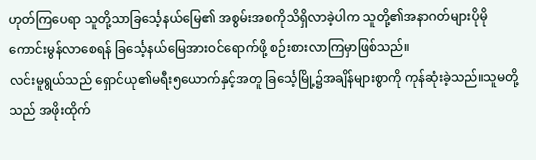ဟုတ်ကြပေရာ သူတို့သာခြင်္သေ့နယ်မြေ၏ အစွမ်းအစကိုသိရှိလာခဲ့ပါက သူတို့၏အနာဂတ်များပိုမိုကောင်းမွန်လာစေရန် ခြင်္သေ့နယ်မြေအားဝင်ရောက်ဖို့ စဉ်းစားလာကြမှာဖြစ်သည်။
လင်းမူရွယ်သည် ရှောင်ယု၏မရီး၅ယောက်နှင့်အတူ ခြင်္သေ့မြို့၌အချိန်များစွာကို ကုန်ဆုံးခဲ့သည်။သူမတို့သည် အဖိုးထိုက်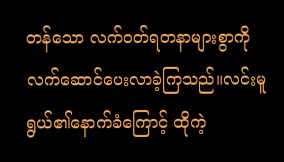တန်သော လက်ဝတ်ရတနာများစွာကို လက်ဆောင်ပေးလာခဲ့ကြသည်။လင်းမူရွယ်၏နောက်ခံကြောင့် ထိုကဲ့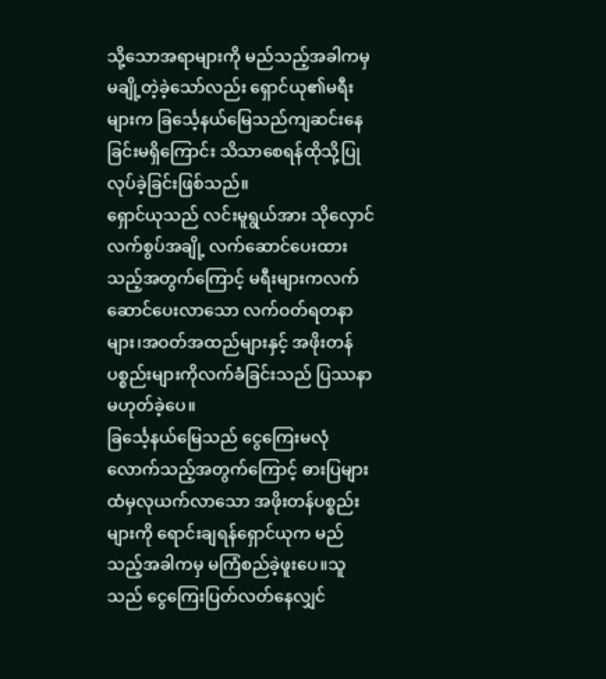သို့သောအရာများကို မည်သည့်အခါကမှ မချို့တဲ့ခဲ့သော်လည်း ရှောင်ယု၏မရီးများက ခြင်္သေ့နယ်မြေသည်ကျဆင်းနေခြင်းမရှိကြောင်း သိသာစေရန်ထိုသို့ပြုလုပ်ခဲ့ခြင်းဖြစ်သည်။
ရှောင်ယုသည် လင်းမူရွယ်အား သိုလှောင်လက်စွပ်အချို့ လက်ဆောင်ပေးထားသည့်အတွက်ကြောင့် မရီးများကလက်ဆောင်ပေးလာသော လက်ဝတ်ရတနာများ၊အဝတ်အထည်များနှင့် အဖိုးတန်ပစ္စည်းများကိုလက်ခံခြင်းသည် ပြဿနာမဟုတ်ခဲ့ပေ။
ခြင်္သေ့နယ်မြေသည် ငွေကြေးမလုံလောက်သည့်အတွက်ကြောင့် ဓားပြများထံမှလုယက်လာသော အဖိုးတန်ပစ္စည်းများကို ရောင်းချရန်ရှောင်ယုက မည်သည့်အခါကမှ မကြံစည်ခဲ့ဖူးပေ။သူသည် ငွေကြေးပြတ်လတ်နေလျှင်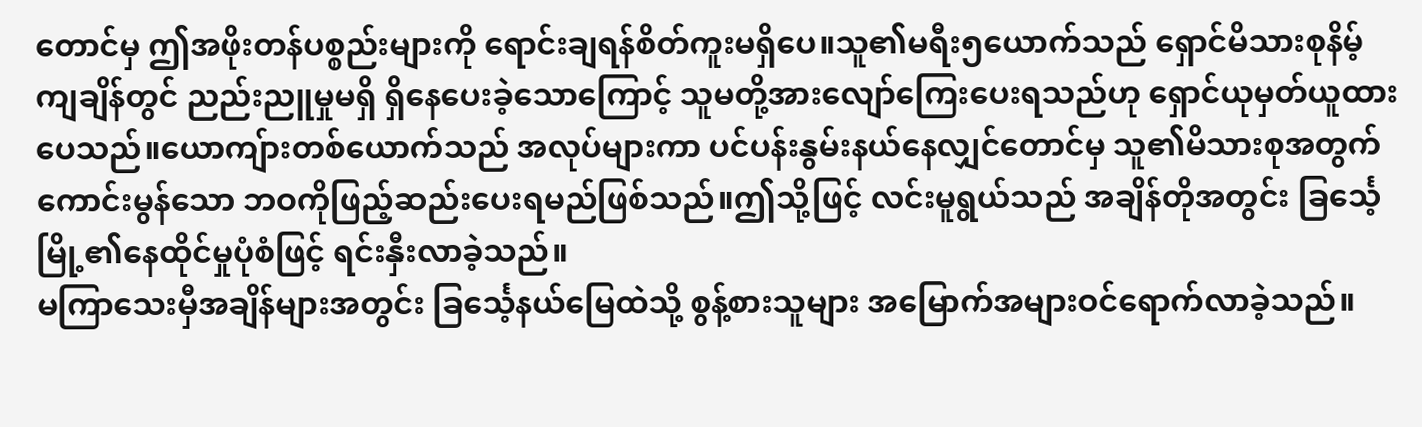တောင်မှ ဤအဖိုးတန်ပစ္စည်းများကို ရောင်းချရန်စိတ်ကူးမရှိပေ။သူ၏မရီး၅ယောက်သည် ရှောင်မိသားစုနိမ့်ကျချိန်တွင် ညည်းညူမှုမရှိ ရှိနေပေးခဲ့သောကြောင့် သူမတို့အားလျော်ကြေးပေးရသည်ဟု ရှောင်ယုမှတ်ယူထားပေသည်။ယောကျ်ားတစ်ယောက်သည် အလုပ်များကာ ပင်ပန်းနွမ်းနယ်နေလျှင်တောင်မှ သူ၏မိသားစုအတွက်ကောင်းမွန်သော ဘဝကိုဖြည့်ဆည်းပေးရမည်ဖြစ်သည်။ဤသို့ဖြင့် လင်းမူရွယ်သည် အချိန်တိုအတွင်း ခြင်္သေ့မြို့၏နေထိုင်မှုပုံစံဖြင့် ရင်းနှီးလာခဲ့သည်။
မကြာသေးမှီအချိန်များအတွင်း ခြင်္သေ့နယ်မြေထဲသို့ စွန့်စားသူများ အမြောက်အများဝင်ရောက်လာခဲ့သည်။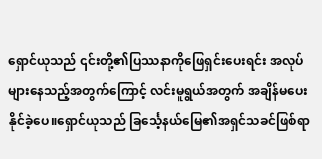ရှောင်ယုသည် ၎င်းတို့၏ပြဿနာကိုဖြေရှင်းပေးရင်း အလုပ်များနေသည့်အတွက်ကြောင့် လင်းမူရွယ်အတွက် အချိန်မပေးနိုင်ခဲ့ပေ။ရှောင်ယုသည် ခြင်္သေ့နယ်မြေ၏အရှင်သခင်ဖြစ်ရာ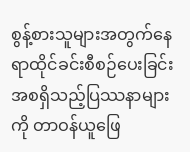စွန့်စားသူများအတွက်နေရာထိုင်ခင်းစီစဉ်ပေးခြင်း အစရှိသည့်ပြဿနာများကို တာဝန်ယူဖြေ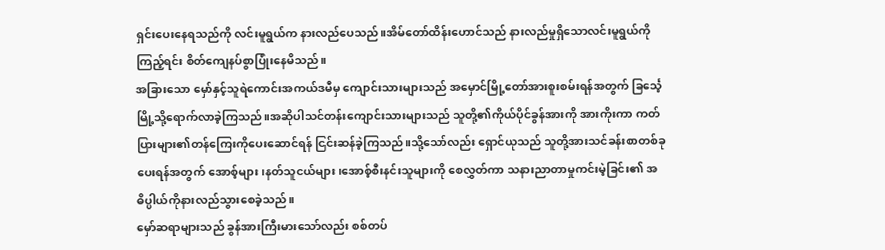ရှင်းပေးနေရသည်ကို လင်းမူရွယ်က နားလည်ပေသည်။အိမ်တော်ထိန်းဟောင်သည် နားလည်မှုရှိသောလင်းမူရွယ်ကိုကြည့်ရင်း စိတ်ကျေနပ်စွာပြုံးနေမိသည်။
အခြားသော မှော်နှင့်သူရဲကောင်းအကယ်ဒမီမှ ကျောင်းသားများသည် အမှောင်မြို့တော်အားစူးစမ်းရန်အတွက် ခြင်္သေ့မြို့သို့ရောက်လာခဲ့ကြသည်။အဆိုပါသင်တန်းကျောင်းသားများသည် သူတို့၏ကိုယ်ပိုင်ခွန်အားကို အားကိုးကာ ကတ်ပြားများ၏တန်ကြေးကိုပေးဆောင်ရန် ငြင်းဆန်ခဲ့ကြသည်။သို့သော်လည်း ရှောင်ယုသည် သူတို့အားသင်ခန်းစာတစ်ခုပေးရန်အတွက် အောစ့်များ၊နတ်သူငယ်များ၊အောစ့်စီးနင်းသူများကို စေလွှတ်ကာ သနားညာတာမှုကင်းမဲ့ခြင်း၏ အဓိပ္ပါယ်ကိုနားလည်သွားစေခဲ့သည်။
မှော်ဆရာများသည် ခွန်အားကြီးမားသော်လည်း စစ်တပ်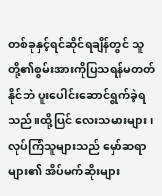တစ်ခုနှင့်ရင်ဆိုင်ရချိန်တွင် သူတို့၏စွမ်းအားကိုပြသရန်မတတ်နိုင်ဘဲ ပူးပေါင်းဆောင်ရွက်ခဲ့ရသည်။ထို့ပြင် လေးသမားများ၊လုပ်ကြံသူများသည် မှော်ဆရာများ၏ အိပ်မက်ဆိုးများ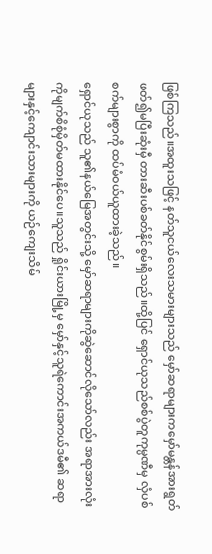ဖြစ်ကြသည်။အထူးသဖြင့် နတ်သူငယ်လေးသမားများသည် မှော်ဆရာများကမှော်မန္တန်အားရွတ်ဖတ်၍မပြီးဆုံးမှီ တားဆီးပစ်ခတ်နိုင်စွမ်းရှိသည်။ထို့ပြင် ရှောင်ယုသည်စစ်ပွဲတူကုမ္ပဏီမှ လှံပစ်စက်များစွာကို ထပ်မံဝယ်ယူထားခဲ့သည်။
ရှောင်ယုသည် သူ၏နယ်မြေအတွင်းသို့ မှော်ဆရာများကိုဆွဲဆောင်လိုသော်လည်း အရာအားလုံးကိုမျက်စိစုံမှိတ်မထားနိုင်ပေ။သူသည် ရှိုင်းယားမြို့မှ မှော်နှင့်သူရဲကောင်းအကယ်ဒမီ၏ ဆရာများနှင့်ကျောင်းသားများကို ယဉ်ကျေးသိမ်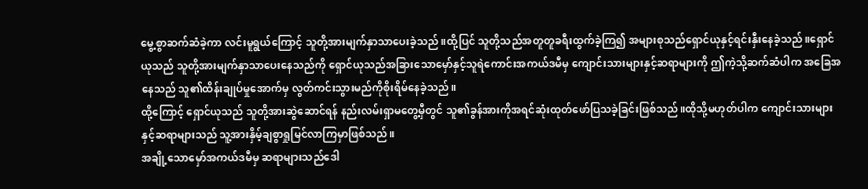မွေ့စွာဆက်ဆံခဲ့ကာ လင်းမူရွယ်ကြောင့် သူတို့အားမျက်နှာသာပေးခဲ့သည်။ထို့ပြင် သူတို့သည်အတူတူခရီးထွက်ခဲ့ကြ၍ အများစုသည်ရှောင်ယုနှင့်ရင်းနှီးနေခဲ့သည်။ရှောင်ယုသည် သူတို့အားမျက်နှာသာပေးနေသည်ကို ရှောင်ယုသည်အခြားသောမှော်နှင့်သူရဲကောင်းအကယ်ဒမီမှ ကျောင်းသားများနှင့်ဆရာများကို ဤကဲ့သို့ဆက်ဆံပါက အခြေအနေသည် သူ၏ထိန်းချုပ်မှုအောက်မှ လွတ်ကင်းသွားမည်ကိုစိုးရိမ်နေခဲ့သည်။
ထို့ကြောင့် ရှောင်ယုသည် သူတို့အားဆွဲဆောင်ရန် နည်းလမ်းရှာမတွေ့မှီတွင် သူ၏ခွန်အားကိုအရင်ဆုံးထုတ်ဖော်ပြသခဲ့ခြင်းဖြစ်သည်။ထိုသို့မဟုတ်ပါက ကျောင်းသားများနှင့်ဆရာများသည် သူ့အားနှိမ့်ချစွာရှုမြင်လာကြမှာဖြစ်သည်။
အချို့သောမှော်အကယ်ဒမီမှ ဆရာများသည်ဒေါ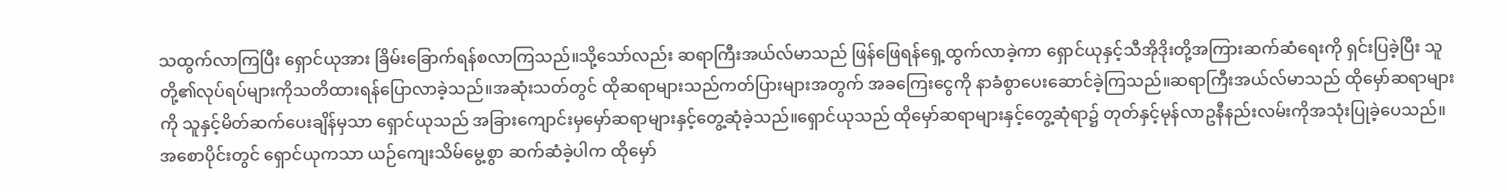သထွက်လာကြပြီး ရှောင်ယုအား ခြိမ်းခြောက်ရန်စလာကြသည်။သို့သော်လည်း ဆရာကြီးအယ်လ်မာသည် ဖြန်ဖြေရန်ရှေ့ထွက်လာခဲ့ကာ ရှောင်ယုနှင့်သီအိုဒိုးတို့အကြားဆက်ဆံရေးကို ရှင်းပြခဲ့ပြီး သူတို့၏လုပ်ရပ်များကိုသတိထားရန်ပြောလာခဲ့သည်။အဆုံးသတ်တွင် ထိုဆရာများသည်ကတ်ပြားများအတွက် အခကြေးငွေကို နာခံစွာပေးဆောင်ခဲ့ကြသည်။ဆရာကြီးအယ်လ်မာသည် ထိုမှော်ဆရာများကို သူနှင့်မိတ်ဆက်ပေးချိန်မှသာ ရှောင်ယုသည် အခြားကျောင်းမှမှော်ဆရာများနှင့်တွေ့ဆုံခဲ့သည်။ရှောင်ယုသည် ထိုမှော်ဆရာများနှင့်တွေ့ဆုံရာ၌ တုတ်နှင့်မုန်လာဥနီနည်းလမ်းကိုအသုံးပြုခဲ့ပေသည်။
အစောပိုင်းတွင် ရှောင်ယုကသာ ယဉ်ကျေးသိမ်မွေ့စွာ ဆက်ဆံခဲ့ပါက ထိုမှော်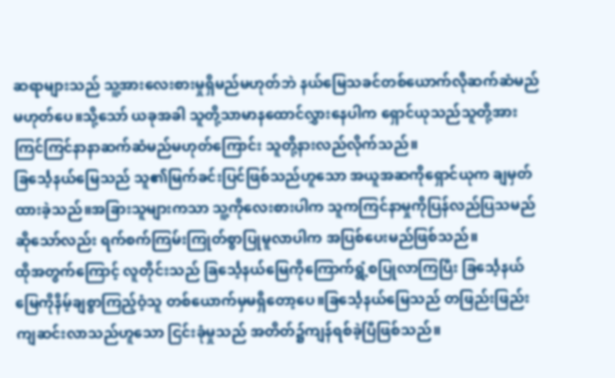ဆရာများသည် သူ့အားလေးစားမှုရှိမည်မဟုတ်ဘဲ နယ်မြေသခင်တစ်ယောက်လိုဆက်ဆံမည်မဟုတ်ပေ။သို့သော် ယခုအခါ သူတို့သာမာနထောင်လွှားနေပါက ရှောင်ယုသည်သူတို့အားကြင်ကြင်နာနာဆက်ဆံမည်မဟုတ်ကြောင်း သူတို့နားလည်လိုက်သည်။
ခြင်္သေ့နယ်မြေသည် သူ၏မြက်ခင်းပြင်ဖြစ်သည်ဟူသော အယူအဆကိုရှောင်ယုက ချမှတ်ထားခဲ့သည်။အခြားသူများကသာ သူ့ကိုလေးစားပါက သူကကြင်နာမှုကိုပြန်လည်ပြသမည်ဆိုသော်လည်း ရက်စက်ကြမ်းကြုတ်စွာပြုမူလာပါက အပြစ်ပေးမည်ဖြစ်သည်။
ထိုအတွက်ကြောင့် လူတိုင်းသည် ခြင်္သေ့နယ်မြေကိုကြောက်ရွံ့စပြုလာကြပြီး ခြင်္သေ့နယ်မြေကိုနိမ့်ချစွာကြည့်ဝံ့သူ တစ်ယောက်မှမရှိတော့ပေ။ခြင်္သေ့နယ်မြေသည် တဖြည်းဖြည်းကျဆင်းလာသည်ဟူသော ငြင်းခုံမှုသည် အတိတ်၌ကျန်ရစ်ခဲ့ပြီဖြစ်သည်။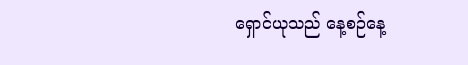ရှောင်ယုသည် နေ့စဉ်နေ့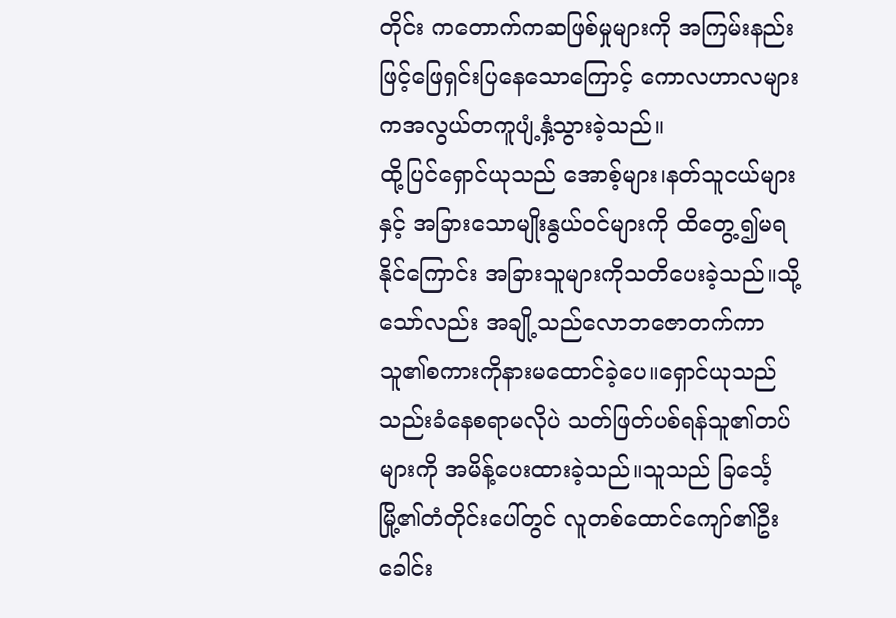တိုင်း ကတောက်ကဆဖြစ်မှုများကို အကြမ်းနည်းဖြင့်ဖြေရှင်းပြနေသောကြောင့် ကောလဟာလများကအလွယ်တကူပျံ့နှံ့သွားခဲ့သည်။
ထို့ပြင်ရှောင်ယုသည် အောစ့်များ၊နတ်သူငယ်များနှင့် အခြားသောမျိုးနွယ်ဝင်များကို ထိတွေ့၍မရနိုင်ကြောင်း အခြားသူများကိုသတိပေးခဲ့သည်။သို့သော်လည်း အချို့သည်လောဘဇောတက်ကာ သူ၏စကားကိုနားမထောင်ခဲ့ပေ။ရှောင်ယုသည် သည်းခံနေစရာမလိုပဲ သတ်ဖြတ်ပစ်ရန်သူ၏တပ်များကို အမိန့်ပေးထားခဲ့သည်။သူသည် ခြင်္သေ့မြို့၏တံတိုင်းပေါ်တွင် လူတစ်ထောင်ကျော်၏ဦးခေါင်း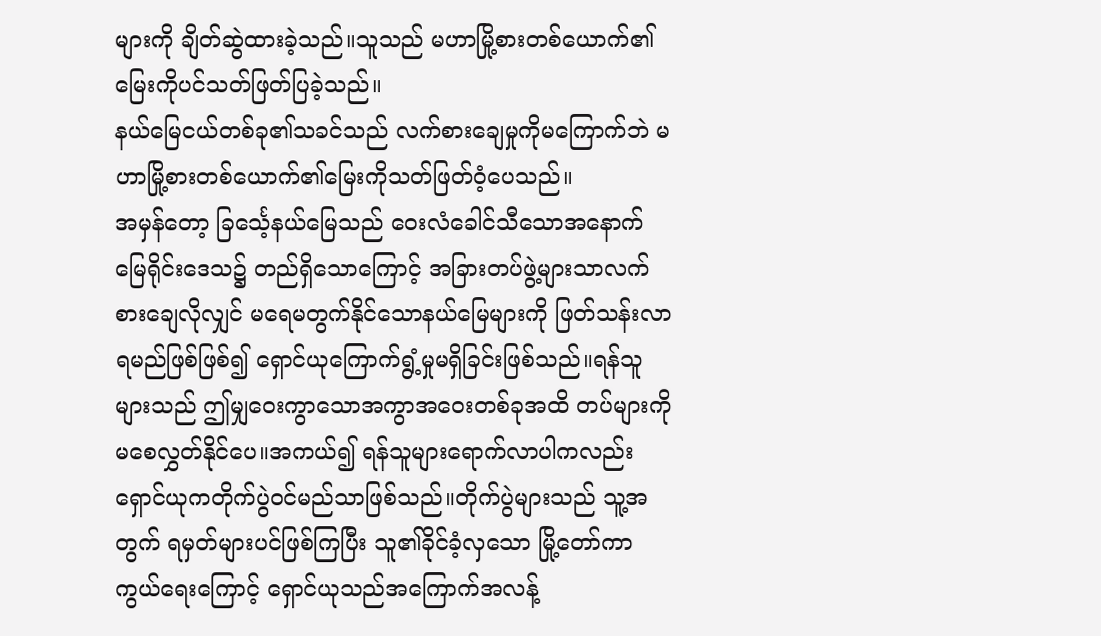များကို ချိတ်ဆွဲထားခဲ့သည်။သူသည် မဟာမြို့စားတစ်ယောက်၏ မြေးကိုပင်သတ်ဖြတ်ပြခဲ့သည်။
နယ်မြေငယ်တစ်ခု၏သခင်သည် လက်စားချေမှုကိုမကြောက်ဘဲ မဟာမြို့စားတစ်ယောက်၏မြေးကိုသတ်ဖြတ်ဝံ့ပေသည်။
အမှန်တော့ ခြင်္သေ့နယ်မြေသည် ဝေးလံခေါင်သီသောအနောက်မြေရိုင်းဒေသ၌ တည်ရှိသောကြောင့် အခြားတပ်ဖွဲ့များသာလက်စားချေလိုလျှင် မရေမတွက်နိုင်သောနယ်မြေများကို ဖြတ်သန်းလာရမည်ဖြစ်ဖြစ်၍ ရှောင်ယုကြောက်ရွံ့မှုမရှိခြင်းဖြစ်သည်။ရန်သူများသည် ဤမျှဝေးကွာသောအကွာအဝေးတစ်ခုအထိ တပ်များကိုမစေလွှတ်နိုင်ပေ။အကယ်၍ ရန်သူများရောက်လာပါကလည်း ရှောင်ယုကတိုက်ပွဲဝင်မည်သာဖြစ်သည်။တိုက်ပွဲများသည် သူ့အတွက် ရမှတ်များပင်ဖြစ်ကြပြီး သူ၏ခိုင်ခံ့လှသော မြို့တော်ကာကွယ်ရေးကြောင့် ရှောင်ယုသည်အကြောက်အလန့်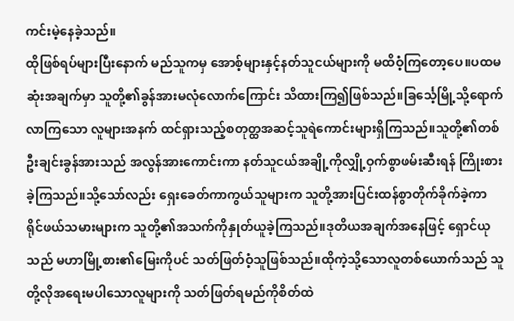ကင်းမဲ့နေခဲ့သည်။
ထိုဖြစ်ရပ်များပြီးနောက် မည်သူကမှ အောစ့်များနှင့်နတ်သူငယ်များကို မထိဝံ့ကြတော့ပေ။ပထမဆုံးအချက်မှာ သူတို့၏ခွန်အားမလုံလောက်ကြောင်း သိထားကြ၍ဖြစ်သည်။ခြင်္သေ့မြို့သို့ရောက်လာကြသော လူများအနက် ထင်ရှားသည့်စတုတ္ထအဆင့်သူရဲကောင်းများရှိကြသည်။သူတို့၏တစ်ဦးချင်းခွန်အားသည် အလွန်အားကောင်းကာ နတ်သူငယ်အချို့ကိုလျှို့ဝှက်စွာဖမ်းဆီးရန် ကြိုးစားခဲ့ကြသည်။သို့သော်လည်း ရှေးခေတ်ကာကွယ်သူများက သူတို့အားပြင်းထန်စွာတိုက်ခိုက်ခဲ့ကာ ရိုင်ဖယ်သမားများက သူတို့၏အသက်ကိုနှုတ်ယူခဲ့ကြသည်။ဒုတိယအချက်အနေဖြင့် ရှောင်ယုသည် မဟာမြို့စား၏မြေးကိုပင် သတ်ဖြတ်ဝံ့သူဖြစ်သည်။ထိုကဲ့သို့သောလူတစ်ယောက်သည် သူတို့လိုအရေးမပါသောလူများကို သတ်ဖြတ်ရမည်ကိုစိတ်ထဲ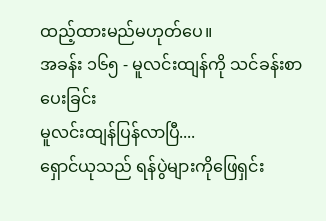ထည့်ထားမည်မဟုတ်ပေ။
အခန်း ၁၆၅ - မူလင်းထျန်ကို သင်ခန်းစာပေးခြင်း
မူလင်းထျန်ပြန်လာပြီ....
ရှောင်ယုသည် ရန်ပွဲများကိုဖြေရှင်း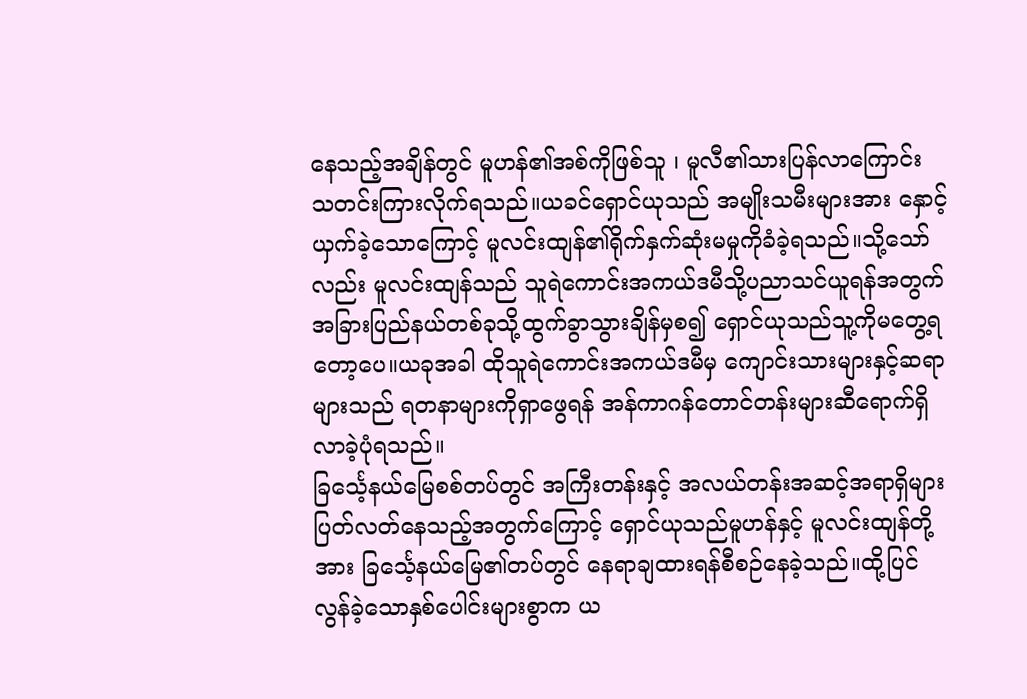နေသည့်အချိန်တွင် မူဟန်၏အစ်ကိုဖြစ်သူ ၊ မူလီ၏သားပြန်လာကြောင်း သတင်းကြားလိုက်ရသည်။ယခင်ရှောင်ယုသည် အမျိုးသမီးများအား နှောင့်ယှက်ခဲ့သောကြောင့် မူလင်းထျန်၏ရိုက်နှက်ဆုံးမမှုကိုခံခဲ့ရသည်။သို့သော်လည်း မူလင်းထျန်သည် သူရဲကောင်းအကယ်ဒမီသို့ပညာသင်ယူရန်အတွက် အခြားပြည်နယ်တစ်ခုသို့ထွက်ခွာသွားချိန်မှစ၍ ရှောင်ယုသည်သူ့ကိုမတွေ့ရတော့ပေ။ယခုအခါ ထိုသူရဲကောင်းအကယ်ဒမီမှ ကျောင်းသားများနှင့်ဆရာများသည် ရတနာများကိုရှာဖွေရန် အန်ကာဂန်တောင်တန်းများဆီရောက်ရှိလာခဲ့ပုံရသည်။
ခြင်္သေ့နယ်မြေစစ်တပ်တွင် အကြီးတန်းနှင့် အလယ်တန်းအဆင့်အရာရှိများ ပြတ်လတ်နေသည့်အတွက်ကြောင့် ရှောင်ယုသည်မူဟန်နှင့် မူလင်းထျန်တို့အား ခြင်္သေ့နယ်မြေ၏တပ်တွင် နေရာချထားရန်စီစဉ်နေခဲ့သည်။ထို့ပြင် လွန်ခဲ့သောနှစ်ပေါင်းများစွာက ယ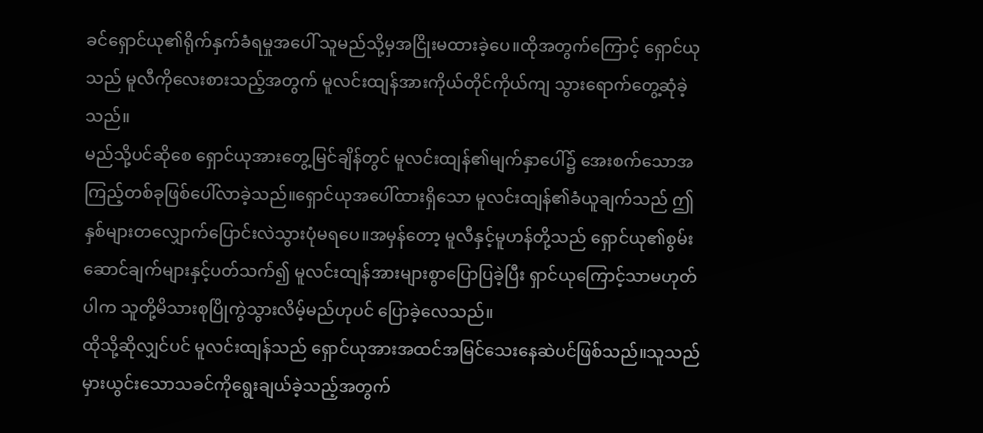ခင်ရှောင်ယု၏ရိုက်နှက်ခံရမှုအပေါ် သူမည်သို့မှအငြိုးမထားခဲ့ပေ။ထိုအတွက်ကြောင့် ရှောင်ယုသည် မူလီကိုလေးစားသည့်အတွက် မူလင်းထျန်အားကိုယ်တိုင်ကိုယ်ကျ သွားရောက်တွေ့ဆုံခဲ့သည်။
မည်သို့ပင်ဆိုစေ ရှောင်ယုအားတွေ့မြင်ချိန်တွင် မူလင်းထျန်၏မျက်နှာပေါ်၌ အေးစက်သောအကြည့်တစ်ခုဖြစ်ပေါ်လာခဲ့သည်။ရှောင်ယုအပေါ်ထားရှိသော မူလင်းထျန်၏ခံယူချက်သည် ဤနှစ်များတလျှောက်ပြောင်းလဲသွားပုံမရပေ။အမှန်တော့ မူလီနှင့်မူဟန်တို့သည် ရှောင်ယု၏စွမ်းဆောင်ချက်များနှင့်ပတ်သက်၍ မူလင်းထျန်အားများစွာပြောပြခဲ့ပြီး ရှာင်ယုကြောင့်သာမဟုတ်ပါက သူတို့မိသားစုပြိုကွဲသွားလိမ့်မည်ဟုပင် ပြောခဲ့လေသည်။
ထိုသို့ဆိုလျှင်ပင် မူလင်းထျန်သည် ရှောင်ယုအားအထင်အမြင်သေးနေဆဲပင်ဖြစ်သည်။သူသည် မှားယွင်းသောသခင်ကိုရွေးချယ်ခဲ့သည့်အတွက်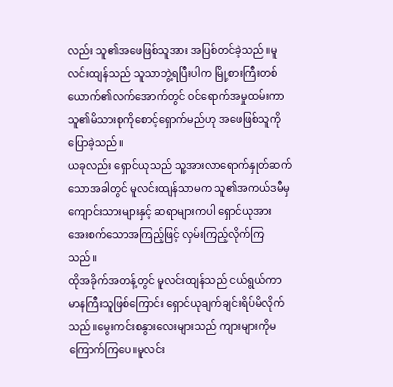လည်း သူ၏အဖေဖြစ်သူအား အပြစ်တင်ခဲ့သည်။မူလင်းထျန်သည် သူသာဘွဲ့ရပြီးပါက မြို့စားကြီးတစ်ယောက်၏လက်အောက်တွင် ဝင်ရောက်အမှုထမ်းကာ သူ၏မိသားစုကိုစောင့်ရှောက်မည်ဟု အဖေဖြစ်သူကို ပြောခဲ့သည်။
ယခုလည်း ရှောင်ယုသည် သူ့အားလာရောက်နှုတ်ဆက်သောအခါတွင် မူလင်းထျန်သာမက သူ၏အကယ်ဒမီမှကျောင်းသားများနှင့် ဆရာများကပါ ရှောင်ယုအားအေးစက်သောအကြည့်ဖြင့် လှမ်းကြည့်လိုက်ကြသည်။
ထိုအခိုက်အတန့်တွင် မူလင်းထျန်သည် ငယ်ရွယ်ကာမာနကြီးသူဖြစ်ကြောင်း ရှောင်ယုချက်ချင်းရိပ်မိလိုက်သည်။မွေးကင်းစနွားလေးများသည် ကျားများကိုမကြောက်ကြပေ။မူလင်း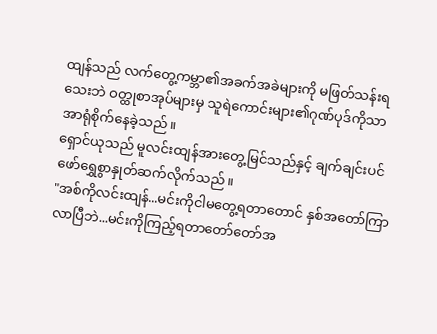ထျန်သည် လက်တွေ့ကမ္ဘာ၏အခက်အခဲများကို မဖြတ်သန်းရသေးဘဲ ဝတ္ထုစာအုပ်များမှ သူရဲကောင်းများ၏ဂုဏ်ပုဒ်ကိုသာ အာရုံစိုက်နေခဲ့သည်။
ရှောင်ယုသည် မူလင်းထျန်အားတွေ့မြင်သည်နှင့် ချက်ချင်းပင်ဖော်ရွှေစွာနှုတ်ဆက်လိုက်သည်။
"အစ်ကိုလင်းထျန်...မင်းကိုငါမတွေ့ရတာတောင် နှစ်အတော်ကြာလာပြီဘဲ...မင်းကိုကြည့်ရတာတော်တော်အ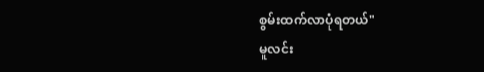စွမ်းထက်လာပုံရတယ်"
မူလင်း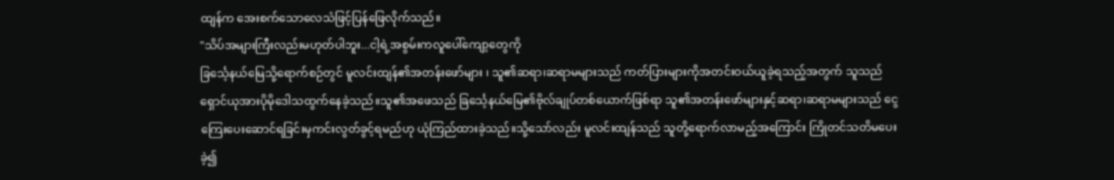ထျန်က အေးစက်သောလေသံဖြင့်ပြန်ဖြေလိုက်သည်။
"သိပ်အများကြီးလည်းမဟုတ်ပါဘူး...ငါ့ရဲ့အစွမ်းကလူပေါ်ကျော့တွေကို
ခြင်္သေ့နယ်မြေသို့ရောက်စဉ်တွင် မူလင်းထျန်၏အတန်းဖော်များ ၊ သူ၏ဆရာ၊ဆရာမများသည် ကတ်ပြားများကိုအတင်းဝယ်ယူခဲ့ရသည့်အတွက် သူသည်ရှောင်ယုအားပိုမိုဒေါသထွက်နေခဲ့သည်။သူ၏အဖေသည် ခြင်္သေ့နယ်မြေ၏ဗိုလ်ချုပ်တစ်ယောက်ဖြစ်ရာ သူ၏အတန်းဖော်များနှင့်ဆရာ၊ဆရာမများသည် ငွေကြေးပေးဆောင်ရခြင်းမှကင်းလွတ်ခွင့်ရမည်ဟု ယုံကြည်ထားခဲ့သည်။သို့သော်လည်း မူလင်းထျန်သည် သူတို့ရောက်လာမည့်အကြောင်း ကြိုတင်သတိမပေးခဲ့၍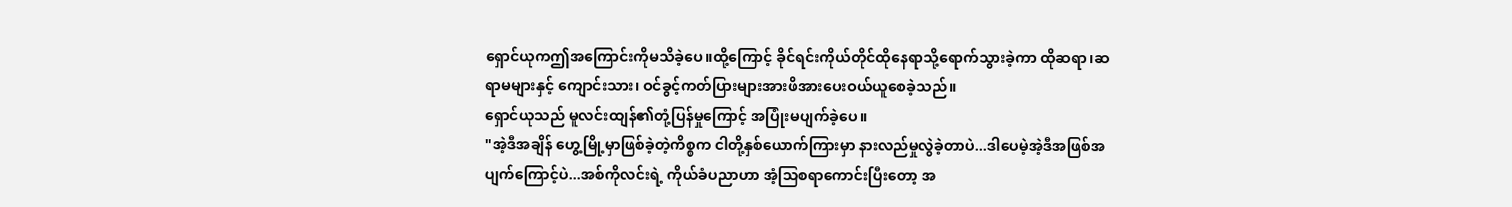ရှောင်ယုကဤအကြောင်းကိုမသိခဲ့ပေ။ထို့ကြောင့် ခိုင်ရင်းကိုယ်တိုင်ထိုနေရာသို့ရောက်သွားခဲ့ကာ ထိုဆရာ၊ဆရာမများနှင့် ကျောင်းသား၊ ဝင်ခွင့်ကတ်ပြားများအားဖိအားပေးဝယ်ယူစေခဲ့သည်။
ရှောင်ယုသည် မူလင်းထျန်၏တုံ့ပြန်မှုကြောင့် အပြုံးမပျက်ခဲ့ပေ။
"အဲ့ဒီအချိန် ဟွေ့မြို့မှာဖြစ်ခဲ့တဲ့ကိစ္စက ငါတို့နှစ်ယောက်ကြားမှာ နားလည်မှုလွဲခဲ့တာပဲ...ဒါပေမဲ့အဲ့ဒီအဖြစ်အပျက်ကြောင့်ပဲ...အစ်ကိုလင်းရဲ့ ကိုယ်ခံပညာဟာ အံ့သြစရာကောင်းပြီးတော့ အ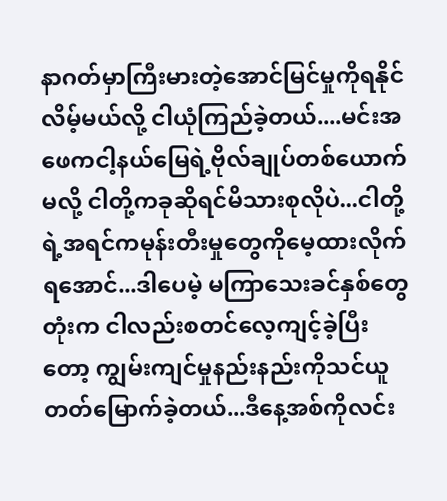နာဂတ်မှာကြီးမားတဲ့အောင်မြင်မှုကိုရနိုင်လိမ့်မယ်လို့ ငါယုံကြည်ခဲ့တယ်....မင်းအဖေကငါ့နယ်မြေရဲ့ဗိုလ်ချုပ်တစ်ယောက်မလို့ ငါတို့ကခုဆိုရင်မိသားစုလိုပဲ...ငါတို့ရဲ့အရင်ကမုန်းတီးမှုတွေကိုမေ့ထားလိုက်ရအောင်...ဒါပေမဲ့ မကြာသေးခင်နှစ်တွေတုံးက ငါလည်းစတင်လေ့ကျင့်ခဲ့ပြီးတော့ ကျွမ်းကျင်မှုနည်းနည်းကိုသင်ယူတတ်မြောက်ခဲ့တယ်...ဒီနေ့အစ်ကိုလင်း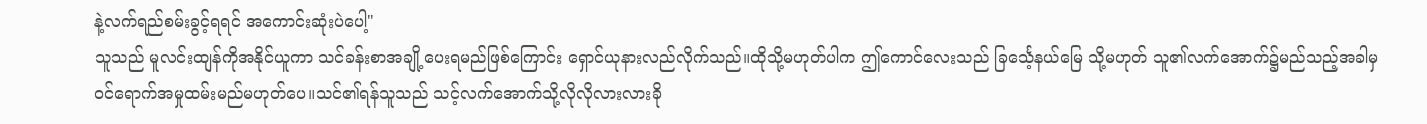နဲ့လက်ရည်စမ်းခွင့်ရရင် အကောင်းဆုံးပဲပေါ့"
သူသည် မူလင်းထျန်ကိုအနိုင်ယူကာ သင်ခန်းစာအချို့ပေးရမည်ဖြစ်ကြောင်း ရှောင်ယုနားလည်လိုက်သည်။ထိုသို့မဟုတ်ပါက ဤကောင်လေးသည် ခြင်္သေ့နယ်မြေ သို့မဟုတ် သူ၏လက်အောက်၌မည်သည့်အခါမှ ဝင်ရောက်အမှုထမ်းမည်မဟုတ်ပေ။သင်၏ရန်သူသည် သင့်လက်အောက်သို့လိုလိုလားလားခို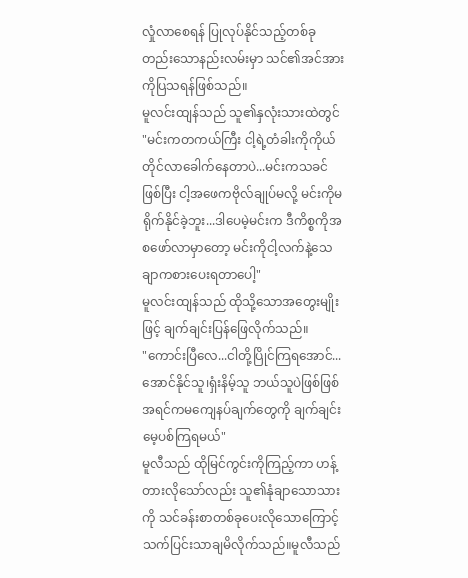လှုံလာစေရန် ပြုလုပ်နိုင်သည့်တစ်ခုတည်းသောနည်းလမ်းမှာ သင်၏အင်အားကိုပြသရန်ဖြစ်သည်။
မူလင်းထျန်သည် သူ၏နှလုံးသားထဲတွင်
"မင်းကတကယ်ကြီး ငါ့ရဲ့တံခါးကိုကိုယ်တိုင်လာခေါက်နေတာပဲ...မင်းကသခင်ဖြစ်ပြီး ငါ့အဖေကဗိုလ်ချုပ်မလို့ မင်းကိုမရိုက်နိုင်ခဲ့ဘူး...ဒါပေမဲ့မင်းက ဒီကိစ္စကိုအစဖော်လာမှာတော့ မင်းကိုငါ့လက်နဲ့သေချာကစားပေးရတာပေါ့"
မူလင်းထျန်သည် ထိုသို့သောအတွေးမျိုးဖြင့် ချက်ချင်းပြန်ဖြေလိုက်သည်။
"ကောင်းပြီလေ...ငါတို့ပြိုင်ကြရအောင်...အောင်နိုင်သူ၊ရှံးနိမ့်သူ ဘယ်သူပဲဖြစ်ဖြစ် အရင်ကမကျေနပ်ချက်တွေကို ချက်ချင်းမေ့ပစ်ကြရမယ်"
မူလီသည် ထိုမြင်ကွင်းကိုကြည့်ကာ ဟန့်တားလိုသော်လည်း သူ၏နုံချာသောသားကို သင်ခန်းစာတစ်ခုပေးလိုသောကြောင့် သက်ပြင်းသာချမိလိုက်သည်။မူလီသည်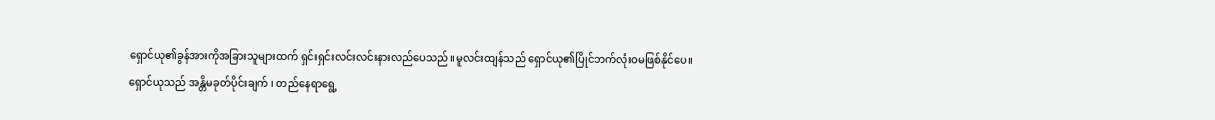ရှောင်ယု၏ခွန်အားကိုအခြားသူများထက် ရှင်းရှင်းလင်းလင်းနားလည်ပေသည်။မူလင်းထျန်သည် ရှောင်ယု၏ပြိုင်ဘက်လုံးဝမဖြစ်နိုင်ပေ။
ရှောင်ယုသည် အန္တိမခုတ်ပိုင်းချက် ၊ တည်နေရာရွေ့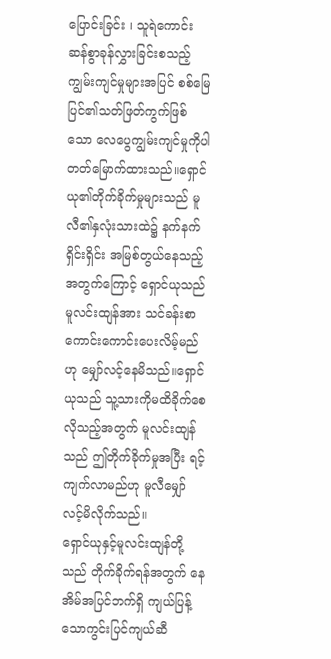ပြောင်းခြင်း ၊ သူရဲကောင်းဆန်စွာခုန်လွှားခြင်းစသည့်ကျွမ်းကျင်မှုများအပြင် စစ်မြေပြင်၏သတ်ဖြတ်ကွက်ဖြစ်သော လေပွေကျွမ်းကျင်မှုကိုပါ တတ်မြောက်ထားသည်။ရှောင်ယု၏တိုက်ခိုက်မှုများသည် မူလီ၏နှလုံးသားထဲ၌ နက်နက်ရှိင်းရှိင်း အမြစ်တွယ်နေသည့်အတွက်ကြောင့် ရှောင်ယုသည် မူလင်းထျန်အား သင်ခန်းစာကောင်းကောင်းပေးလိမ့်မည်ဟု မျှော်လင့်နေမိသည်။ရှောင်ယုသည် သူ့သားကိုမထိခိုက်စေလိုသည့်အတွက် မူလင်းထျန်သည် ဤတိုက်ခိုက်မှုအပြီး ရင့်ကျက်လာမည်ဟု မူလီမျှော်လင့်မိလိုက်သည်။
ရှောင်ယုနှင့်မူလင်းထျန်တို့သည် တိုက်ခိုက်ရန်အတွက် နေအိမ်အပြင်ဘက်ရှိ ကျယ်ပြန့်သောကွင်းပြင်ကျယ်ဆီ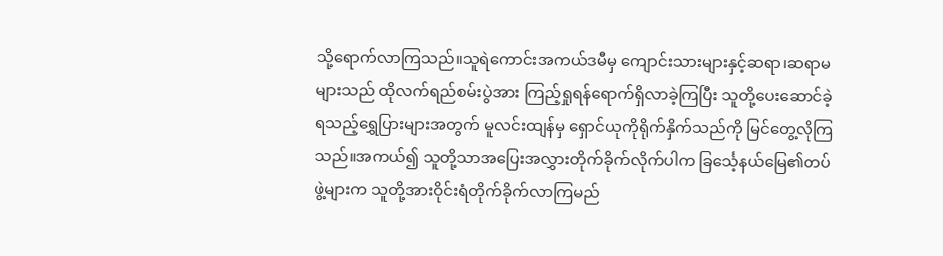သို့ရောက်လာကြသည်။သူရဲကောင်းအကယ်ဒမီမှ ကျောင်းသားများနှင့်ဆရာ၊ဆရာမများသည် ထိုလက်ရည်စမ်းပွဲအား ကြည့်ရှုရန်ရောက်ရှိလာခဲ့ကြပြီး သူတို့ပေးဆောင်ခဲ့ရသည့်ရွှေပြားများအတွက် မူလင်းထျန်မှ ရှောင်ယုကိုရိုက်နှိက်သည်ကို မြင်တွေ့လိုကြသည်။အကယ်၍ သူတို့သာအပြေးအလွှားတိုက်ခိုက်လိုက်ပါက ခြင်္သေ့နယ်မြေ၏တပ်ဖွဲ့များက သူတို့အားဝိုင်းရံတိုက်ခိုက်လာကြမည်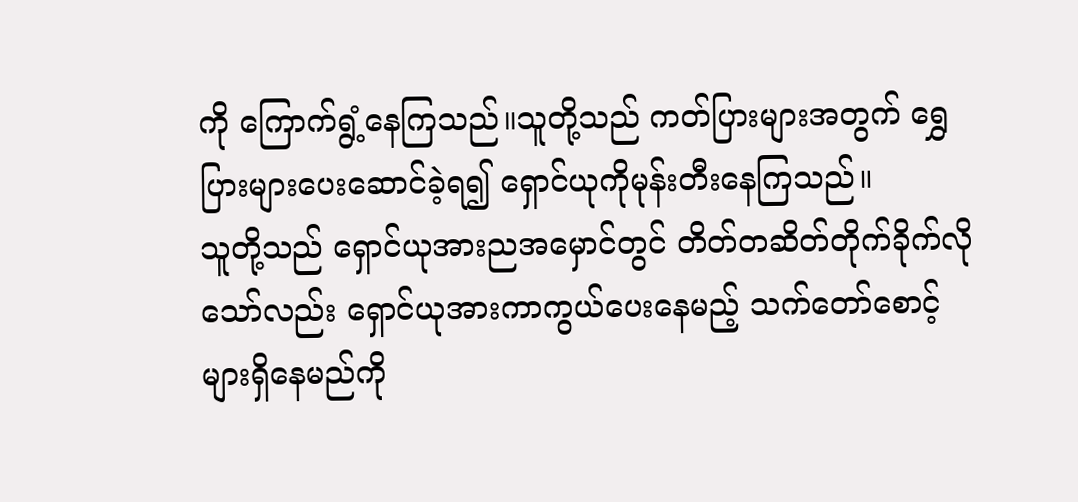ကို ကြောက်ရွံ့နေကြသည်။သူတို့သည် ကတ်ပြားများအတွက် ရွှေပြားများပေးဆောင်ခဲ့ရ၍ ရှောင်ယုကိုမုန်းတီးနေကြသည်။
သူတို့သည် ရှောင်ယုအားညအမှောင်တွင် တိတ်တဆိတ်တိုက်ခိုက်လိုသော်လည်း ရှောင်ယုအားကာကွယ်ပေးနေမည့် သက်တော်စောင့်များရှိနေမည်ကို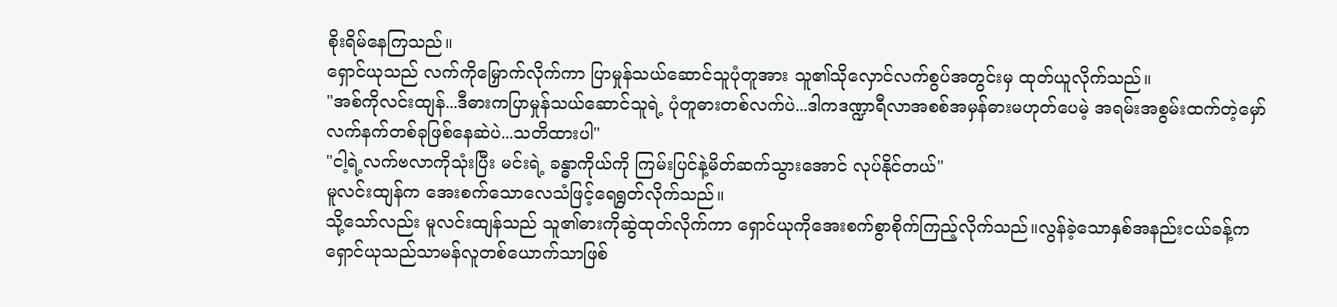စိုးရိမ်နေကြသည်။
ရှောင်ယုသည် လက်ကိုမြှောက်လိုက်ကာ ပြာမှုန်သယ်ဆောင်သူပုံတူအား သူ၏သိုလှောင်လက်စွပ်အတွင်းမှ ထုတ်ယူလိုက်သည်။
"အစ်ကိုလင်းထျန်...ဒီဓားကပြာမှုန်သယ်ဆောင်သူရဲ့ ပုံတူဓားတစ်လက်ပဲ...ဒါကဒဏ္ဍာရီလာအစစ်အမှန်ဓားမဟုတ်ပေမဲ့ အရမ်းအစွမ်းထက်တဲ့မှော်လက်နက်တစ်ခုဖြစ်နေဆဲပဲ...သတိထားပါ"
"ငါ့ရဲ့လက်ဗလာကိုသုံးပြီး မင်းရဲ့ ခန္ဓာကိုယ်ကို ကြမ်းပြင်နဲ့မိတ်ဆက်သွားအောင် လုပ်နိုင်တယ်"
မူလင်းထျန်က အေးစက်သောလေသံဖြင့်ရေရွတ်လိုက်သည်။
သို့သော်လည်း မူလင်းထျန်သည် သူ၏ဓားကိုဆွဲထုတ်လိုက်ကာ ရှောင်ယုကိုအေးစက်စွာစိုက်ကြည့်လိုက်သည်။လွန်ခဲ့သောနှစ်အနည်းငယ်ခန့်က ရှောင်ယုသည်သာမန်လူတစ်ယောက်သာဖြစ်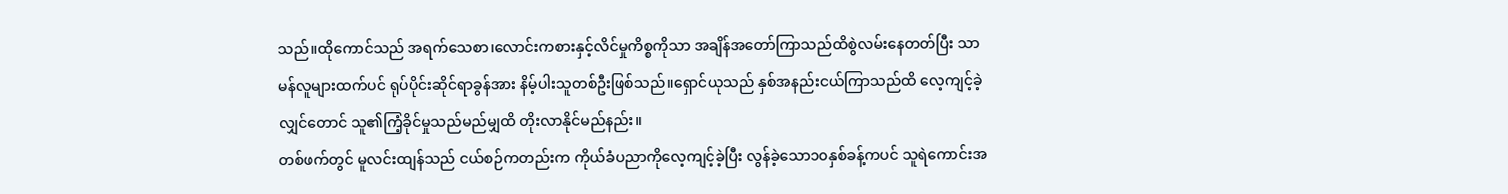သည်။ထိုကောင်သည် အရက်သေစာ၊လောင်းကစားနှင့်လိင်မှုကိစ္စကိုသာ အချိန်အတော်ကြာသည်ထိစွဲလမ်းနေတတ်ပြီး သာမန်လူများထက်ပင် ရုပ်ပိုင်းဆိုင်ရာခွန်အား နိမ့်ပါးသူတစ်ဦးဖြစ်သည်။ရှောင်ယုသည် နှစ်အနည်းငယ်ကြာသည်ထိ လေ့ကျင့်ခဲ့လျှင်တောင် သူ၏ကြံ့ခိုင်မှုသည်မည်မျှထိ တိုးလာနိုင်မည်နည်း။
တစ်ဖက်တွင် မူလင်းထျန်သည် ငယ်စဉ်ကတည်းက ကိုယ်ခံပညာကိုလေ့ကျင့်ခဲ့ပြီး လွန်ခဲ့သော၁၀နှစ်ခန့်ကပင် သူရဲကောင်းအ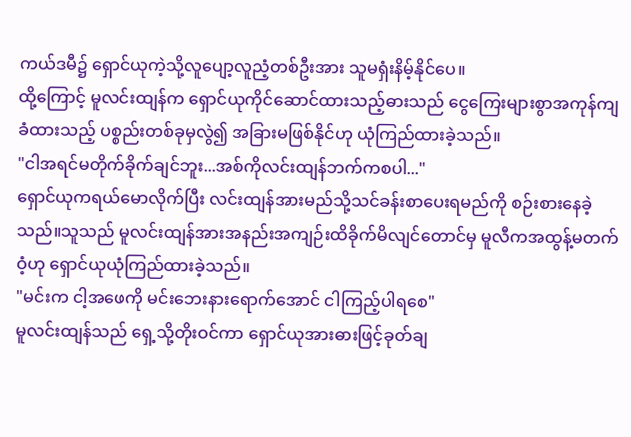ကယ်ဒမီ၌ ရှောင်ယုကဲ့သို့လူပျော့လူညံ့တစ်ဦးအား သူမရှံးနိမ့်နိုင်ပေ။
ထို့ကြောင့် မူလင်းထျန်က ရှောင်ယုကိုင်ဆောင်ထားသည့်ဓားသည် ငွေကြေးများစွာအကုန်ကျခံထားသည့် ပစ္စည်းတစ်ခုမှလွဲ၍ အခြားမဖြစ်နိုင်ဟု ယုံကြည်ထားခဲ့သည်။
"ငါအရင်မတိုက်ခိုက်ချင်ဘူး...အစ်ကိုလင်းထျန်ဘက်ကစပါ..."
ရှောင်ယုကရယ်မောလိုက်ပြီး လင်းထျန်အားမည်သို့သင်ခန်းစာပေးရမည်ကို စဉ်းစားနေခဲ့သည်။သူသည် မူလင်းထျန်အားအနည်းအကျဉ်းထိခိုက်မိလျင်တောင်မှ မူလီကအထွန့်မတက်ဝံ့ဟု ရှောင်ယုယုံကြည်ထားခဲ့သည်။
"မင်းက ငါ့အဖေကို မင်းဘေးနားရောက်အောင် ငါကြည့်ပါရစေ"
မူလင်းထျန်သည် ရှေ့သို့တိုးဝင်ကာ ရှောင်ယုအားဓားဖြင့်ခုတ်ချ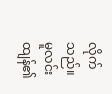လိုက်သည်။
မူလင်းထျန်၏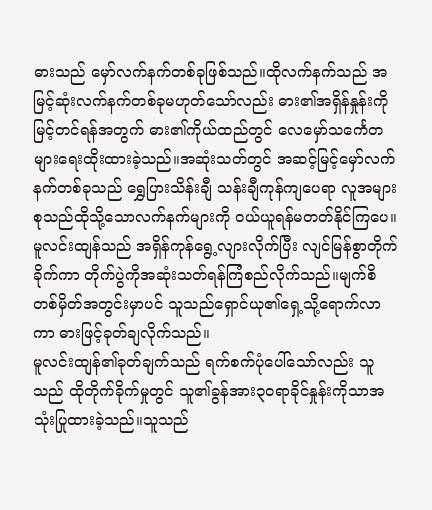ဓားသည် မှော်လက်နက်တစ်ခုဖြစ်သည်။ထိုလက်နက်သည် အမြင့်ဆုံးလက်နက်တစ်ခုမဟုတ်သော်လည်း ဓား၏အရှိန်နှုန်းကိုမြင့်တင်ရန်အတွက် ဓား၏ကိုယ်ထည်တွင် လေမှော်သင်္ကေတများရေးထိုးထားခဲ့သည်။အဆုံးသတ်တွင် အဆင့်မြင့်မှော်လက်နက်တစ်ခုသည် ရွှေပြားသိန်းချီ သန်းချီကုန်ကျပေရာ လူအများစုသည်ထိုသို့သောလက်နက်များကို ဝယ်ယူရန်မတတ်နိုင်ကြပေ။
မူလင်းထျန်သည် အရှိန်ကုန်ရွေ့လျားလိုက်ပြီး လျင်မြန်စွာတိုက်ခိုက်ကာ တိုက်ပွဲကိုအဆုံးသတ်ရန်ကြံစည်လိုက်သည်။မျက်စိတစ်မှိတ်အတွင်းမှာပင် သူသည်ရှောင်ယု၏ရှေ့သို့ရောက်လာကာ ဓားဖြင့်ခုတ်ချလိုက်သည်။
မူလင်းထျန်၏ခုတ်ချက်သည် ရက်စက်ပုံပေါ်သော်လည်း သူသည် ထိုတိုက်ခိုက်မှုတွင် သူ၏ခွန်အား၃၀ရာခိုင်နှုန်းကိုသာအသုံးပြုထားခဲ့သည်။သူသည်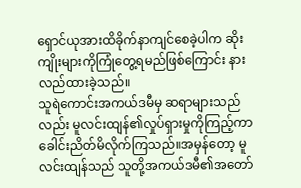ရှောင်ယုအားထိခိုက်နာကျင်စေခဲ့ပါက ဆိုးကျိုးများကိုကြုံတွေ့ရမည်ဖြစ်ကြောင်း နားလည်ထားခဲ့သည်။
သူရဲကောင်းအကယ်ဒမီမှ ဆရာများသည်လည်း မူလင်းထျန်၏လှုပ်ရှားမှုကိုကြည့်ကာ ခေါင်းညိတ်မိလိုက်ကြသည်။အမှန်တော့ မူလင်းထျန်သည် သူတို့အကယ်ဒမီ၏အတော်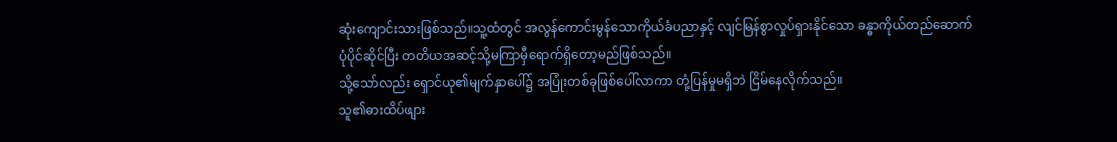ဆုံးကျောင်းသားဖြစ်သည်။သူ့ထံတွင် အလွန်ကောင်းမွန်သောကိုယ်ခံပညာနှင့် လျင်မြန်စွာလှုပ်ရှားနိုင်သော ခန္ဓာကိုယ်တည်ဆောက်ပုံပိုင်ဆိုင်ပြီး တတိယအဆင့်သို့မကြာမှီရောက်ရှိတော့မည်ဖြစ်သည်။
သို့သော်လည်း ရှောင်ယု၏မျက်နှာပေါ်၌ အပြုံးတစ်ခုဖြစ်ပေါ်လာကာ တုံ့ပြန်မှုမရှိဘဲ ငြိမ်နေလိုက်သည်။
သူ၏ဓားထိပ်ဖျား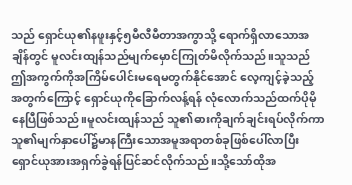သည် ရှောင်ယု၏နဖူးနှင့်၅မီလီမီတာအကွာသို့ ရောက်ရှိလာသောအချိန်တွင် မူလင်းထျန်သည်မျက်မှောင်ကြုတ်မိလိုက်သည်။သူသည် ဤအကွက်ကိုအကြိမ်ပေါင်းမရေမတွက်နိုင်အောင် လေ့ကျင့်ခဲ့သည့်အတွက်ကြောင့် ရှောင်ယုကိုခြောက်လန့်ရန် လုံလောက်သည်ထက်ပိုမိုနေပြီဖြစ်သည်။မူလင်းထျန်သည် သူ၏ဓားကိုချက်ချင်းရပ်လိုက်ကာ သူ၏မျက်နှာပေါ်၌မာနကြီးသောအမူအရာတစ်ခုဖြစ်ပေါ်လာပြီး ရှောင်ယုအားအရှက်ခွဲရန်ပြင်ဆင်လိုက်သည်။သို့သော်ထိုအ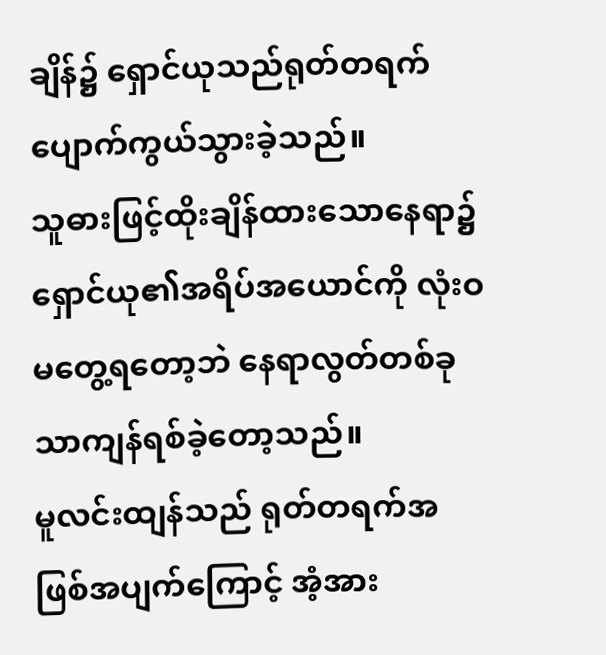ချိန်၌ ရှောင်ယုသည်ရုတ်တရက်ပျောက်ကွယ်သွားခဲ့သည်။
သူဓားဖြင့်ထိုးချိန်ထားသောနေရာ၌ ရှောင်ယု၏အရိပ်အယောင်ကို လုံးဝမတွေ့ရတော့ဘဲ နေရာလွတ်တစ်ခုသာကျန်ရစ်ခဲ့တော့သည်။
မူလင်းထျန်သည် ရုတ်တရက်အဖြစ်အပျက်ကြောင့် အံ့အား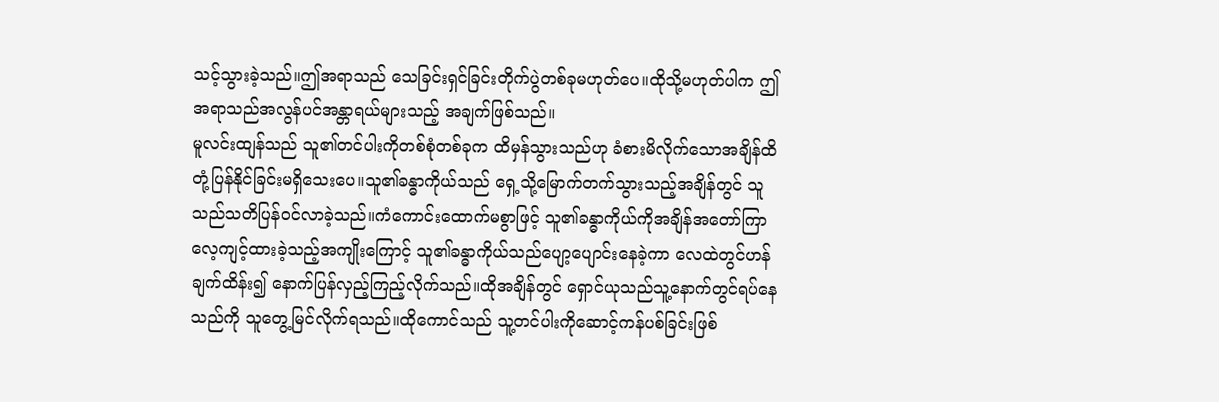သင့်သွားခဲ့သည်။ဤအရာသည် သေခြင်းရှင်ခြင်းတိုက်ပွဲတစ်ခုမဟုတ်ပေ။ထိုသို့မဟုတ်ပါက ဤအရာသည်အလွန်ပင်အန္တာရယ်များသည့် အချက်ဖြစ်သည်။
မူလင်းထျန်သည် သူ၏တင်ပါးကိုတစ်စုံတစ်ခုက ထိမှန်သွားသည်ဟု ခံစားမိလိုက်သောအချိန်ထိ တုံ့ပြန်နိုင်ခြင်းမရှိသေးပေ။သူ၏ခန္ဓာကိုယ်သည် ရှေ့သို့မြောက်တက်သွားသည့်အချိန်တွင် သူသည်သတိပြန်ဝင်လာခဲ့သည်။ကံကောင်းထောက်မစွာဖြင့် သူ၏ခန္ဓာကိုယ်ကိုအချိန်အတော်ကြာလေ့ကျင့်ထားခဲ့သည့်အကျိုးကြောင့် သူ၏ခန္ဓာကိုယ်သည်ပျော့ပျောင်းနေခဲ့ကာ လေထဲတွင်ဟန်ချက်ထိန်း၍ နောက်ပြန်လှည့်ကြည့်လိုက်သည်။ထိုအချိန်တွင် ရှောင်ယုသည်သူ့နောက်တွင်ရပ်နေသည်ကို သူတွေ့မြင်လိုက်ရသည်။ထိုကောင်သည် သူ့တင်ပါးကိုဆောင့်ကန်ပစ်ခြင်းဖြစ်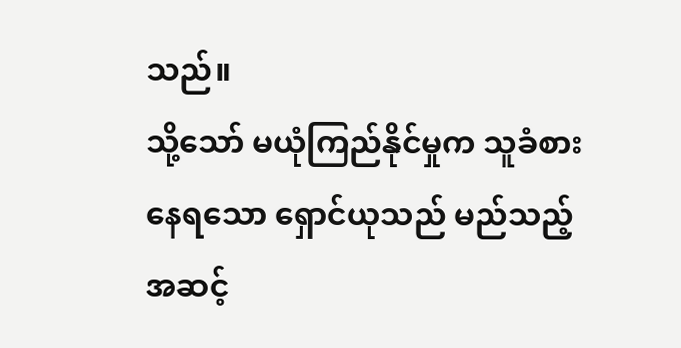သည်။
သို့သော် မယုံကြည်နိုင်မှုက သူခံစားနေရသော ရှောင်ယုသည် မည်သည့်အဆင့်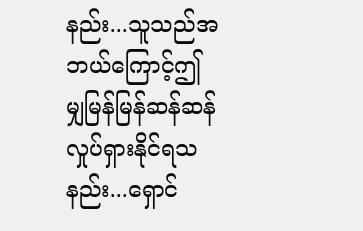နည်း...သူသည်အဘယ်ကြောင့်ဤမျှမြန်မြန်ဆန်ဆန်လှုပ်ရှားနိုင်ရသနည်း...ရှောင်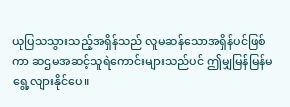ယုပြသသွားသည့်အရှိန်သည် လူမဆန်သောအရှိန်ပင်ဖြစ်ကာ ဆဌမအဆင့်သူရဲကောင်းများသည်ပင် ဤမျှမြန်မြန်မရွေ့လျားနိုင်ပေ။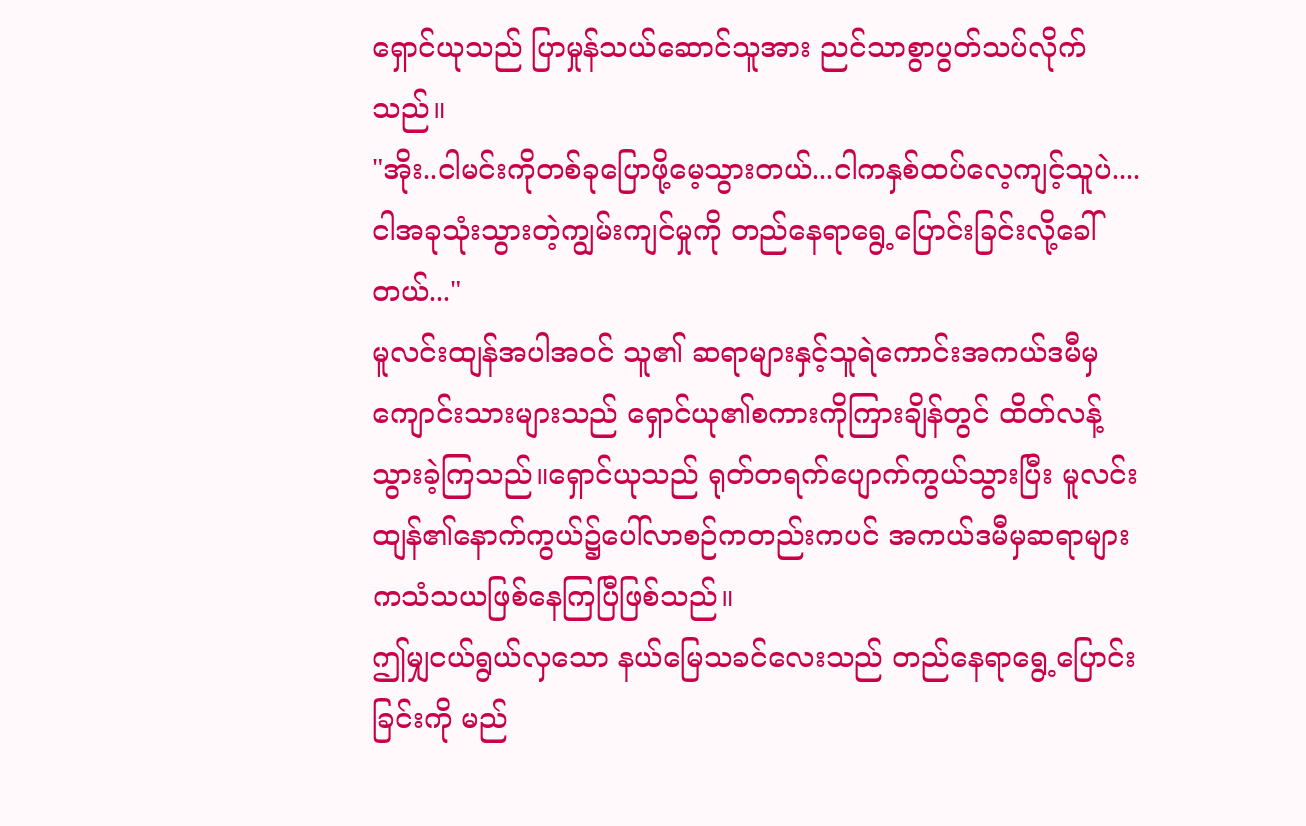ရှောင်ယုသည် ပြာမှုန်သယ်ဆောင်သူအား ညင်သာစွာပွတ်သပ်လိုက်သည်။
"အိုး..ငါမင်းကိုတစ်ခုပြောဖို့မေ့သွားတယ်...ငါကနှစ်ထပ်လေ့ကျင့်သူပဲ....ငါအခုသုံးသွားတဲ့ကျွမ်းကျင်မှုကို တည်နေရာရွေ့ပြောင်းခြင်းလို့ခေါ်တယ်..."
မူလင်းထျန်အပါအဝင် သူ၏ ဆရာများနှင့်သူရဲကောင်းအကယ်ဒမီမှကျောင်းသားများသည် ရှောင်ယု၏စကားကိုကြားချိန်တွင် ထိတ်လန့်သွားခဲ့ကြသည်။ရှောင်ယုသည် ရုတ်တရက်ပျောက်ကွယ်သွားပြီး မူလင်းထျန်၏နောက်ကွယ်၌ပေါ်လာစဉ်ကတည်းကပင် အကယ်ဒမီမှဆရာများကသံသယဖြစ်နေကြပြီဖြစ်သည်။
ဤမျှငယ်ရွယ်လှသော နယ်မြေသခင်လေးသည် တည်နေရာရွေ့ပြောင်းခြင်းကို မည်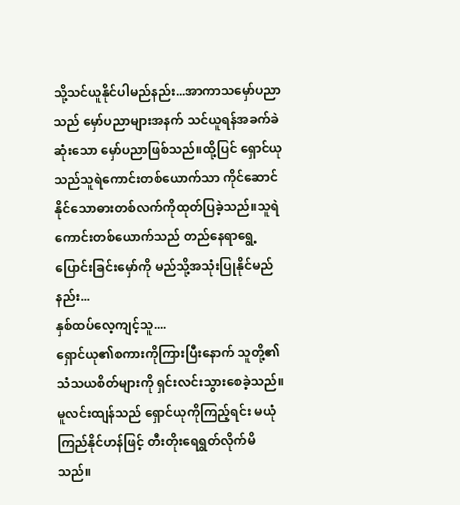သို့သင်ယူနိုင်ပါမည်နည်း...အာကာသမှော်ပညာသည် မှော်ပညာများအနက် သင်ယူရန်အခက်ခဲဆုံးသော မှော်ပညာဖြစ်သည်။ထို့ပြင် ရှောင်ယုသည်သူရဲကောင်းတစ်ယောက်သာ ကိုင်ဆောင်နိုင်သောဓားတစ်လက်ကိုထုတ်ပြခဲ့သည်။သူရဲကောင်းတစ်ယောက်သည် တည်နေရာရွေ့ပြောင်းခြင်းမှော်ကို မည်သို့အသုံးပြုနိုင်မည်နည်း...
နှစ်ထပ်လေ့ကျင့်သူ....
ရှောင်ယု၏စကားကိုကြားပြီးနောက် သူတို့၏သံသယစိတ်များကို ရှင်းလင်းသွားစေခဲ့သည်။
မူလင်းထျန်သည် ရှောင်ယုကိုကြည့်ရင်း မယုံကြည်နိုင်ဟန်ဖြင့် တီးတိုးရေရွတ်လိုက်မိသည်။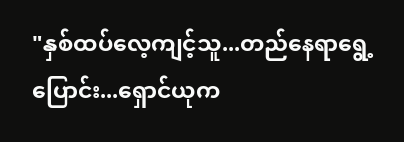"နှစ်ထပ်လေ့ကျင့်သူ...တည်နေရာရွေ့ပြောင်း...ရှောင်ယုက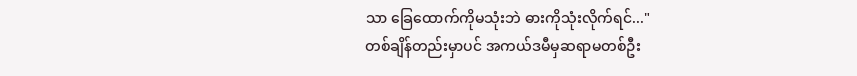သာ ခြေထောက်ကိုမသုံးဘဲ ဓားကိုသုံးလိုက်ရင်..."
တစ်ချိန်တည်းမှာပင် အကယ်ဒမီမှဆရာမတစ်ဦး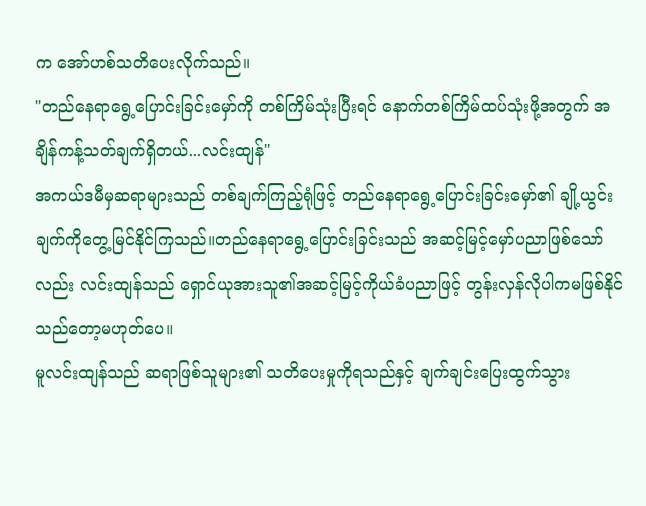က အော်ဟစ်သတိပေးလိုက်သည်။
"တည်နေရာရွေ့ပြောင်းခြင်းမှော်ကို တစ်ကြိမ်သုံးပြီးရင် နောက်တစ်ကြိမ်ထပ်သုံးဖို့အတွက် အချိန်ကန့်သတ်ချက်ရှိတယ်...လင်းထျန်"
အကယ်ဒမီမှဆရာများသည် တစ်ချက်ကြည့်ရုံဖြင့် တည်နေရာရွေ့ပြောင်းခြင်းမှော်၏ ချို့ယွင်းချက်ကိုတွေ့မြင်နိုင်ကြသည်။တည်နေရာရွေ့ပြောင်းခြင်းသည် အဆင့်မြင့်မှော်ပညာဖြစ်သော်လည်း လင်းထျန်သည် ရှောင်ယုအားသူ၏အဆင့်မြင့်ကိုယ်ခံပညာဖြင့် တွန်းလှန်လိုပါကမဖြစ်နိုင်သည်တော့မဟုတ်ပေ။
မူလင်းထျန်သည် ဆရာဖြစ်သူများ၏ သတိပေးမှုကိုရသည်နှင့် ချက်ချင်းပြေးထွက်သွား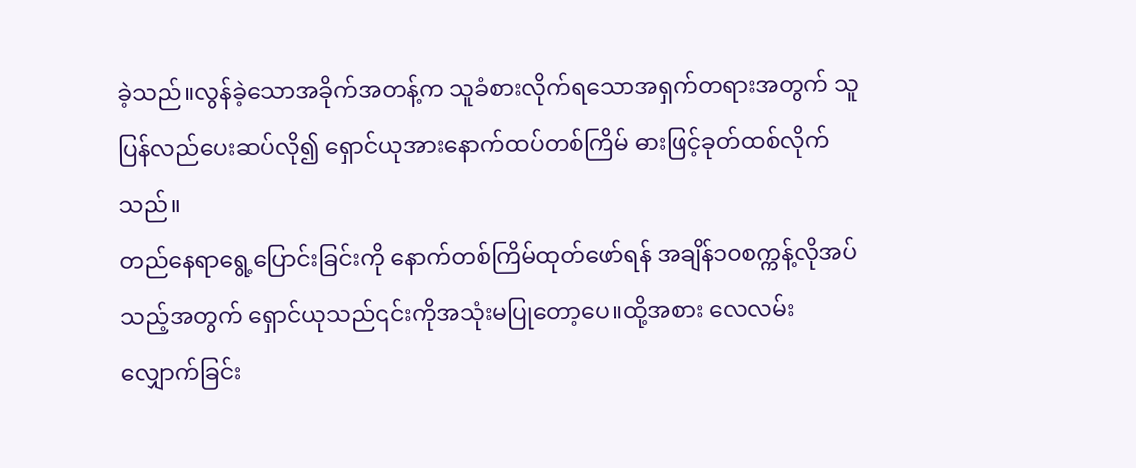ခဲ့သည်။လွန်ခဲ့သောအခိုက်အတန့်က သူခံစားလိုက်ရသောအရှက်တရားအတွက် သူပြန်လည်ပေးဆပ်လို၍ ရှောင်ယုအားနောက်ထပ်တစ်ကြိမ် ဓားဖြင့်ခုတ်ထစ်လိုက်သည်။
တည်နေရာရွေ့ပြောင်းခြင်းကို နောက်တစ်ကြိမ်ထုတ်ဖော်ရန် အချိန်၁၀စက္ကန့်လိုအပ်သည့်အတွက် ရှောင်ယုသည်၎င်းကိုအသုံးမပြုတော့ပေ။ထို့အစား လေလမ်းလျှောက်ခြင်း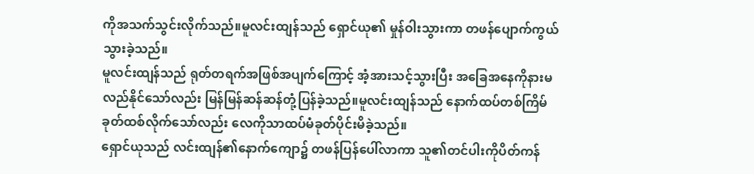ကိုအသက်သွင်းလိုက်သည်။မူလင်းထျန်သည် ရှောင်ယု၏ မှုန်ဝါးသွားကာ တဖန်ပျောက်ကွယ်သွားခဲ့သည်။
မူလင်းထျန်သည် ရုတ်တရက်အဖြစ်အပျက်ကြောင့် အံ့အားသင့်သွားပြီး အခြေအနေကိုနားမလည်နိုင်သော်လည်း မြန်မြန်ဆန်ဆန်တုံ့ပြန်ခဲ့သည်။မူလင်းထျန်သည် နောက်ထပ်တစ်ကြိမ် ခုတ်ထစ်လိုက်သော်လည်း လေကိုသာထပ်မံခုတ်ပိုင်းမိခဲ့သည်။
ရှောင်ယုသည် လင်းထျန်၏နောက်ကျော၌ တဖန်ပြန်ပေါ်လာကာ သူ၏တင်ပါးကိုပိတ်ကန်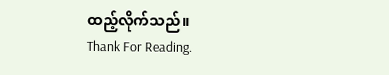ထည့်လိုက်သည်။
Thank For Reading.